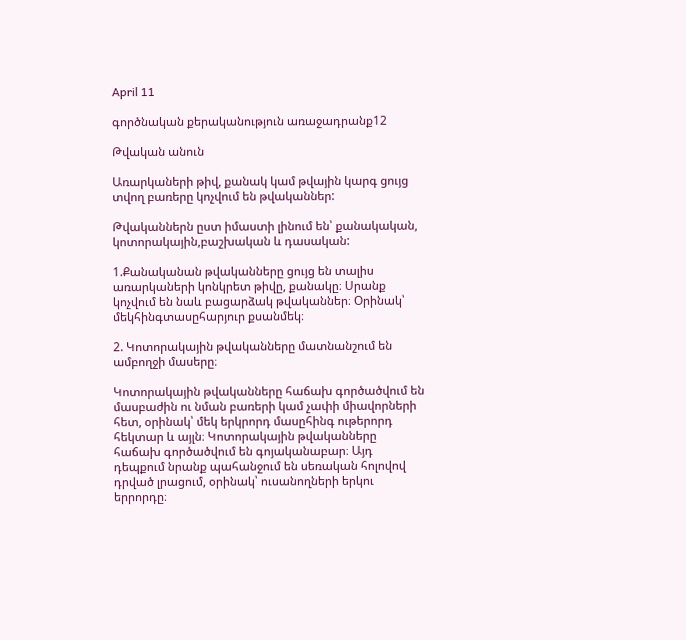April 11

գործնական քերականություն առաջադրանք12

Թվական անուն

Առարկաների թիվ, քանակ կամ թվային կարգ ցույց տվող բառերը կոչվում են թվականներ:

Թվականներն ըստ իմաստի լինում են՝ քանակական, կոտորակային,բաշխական և դասական:

1.Քանականան թվականները ցույց են տալիս առարկաների կոնկրետ թիվը, քանակը։ Սրանք կոչվում են նաև բացարձակ թվականներ։ Օրինակ՝ մեկհինգտասըհարյուր քսանմեկ։

2. Կոտորակային թվականները մատնանշում են ամբողջի մասերը։

Կոտորակային թվականները հաճախ գործածվում են մասբաժին ու նման բառերի կամ չափի միավորների հետ, օրինակ՝ մեկ երկրորդ մասըհինգ ութերորդ հեկտար և այլն։ Կոտորակային թվականները հաճախ գործածվում են գոյականաբար։ Այդ դեպքում նրանք պահանջում են սեռական հոլովով դրված լրացում, օրինակ՝ ուսանողների երկու երրորդը։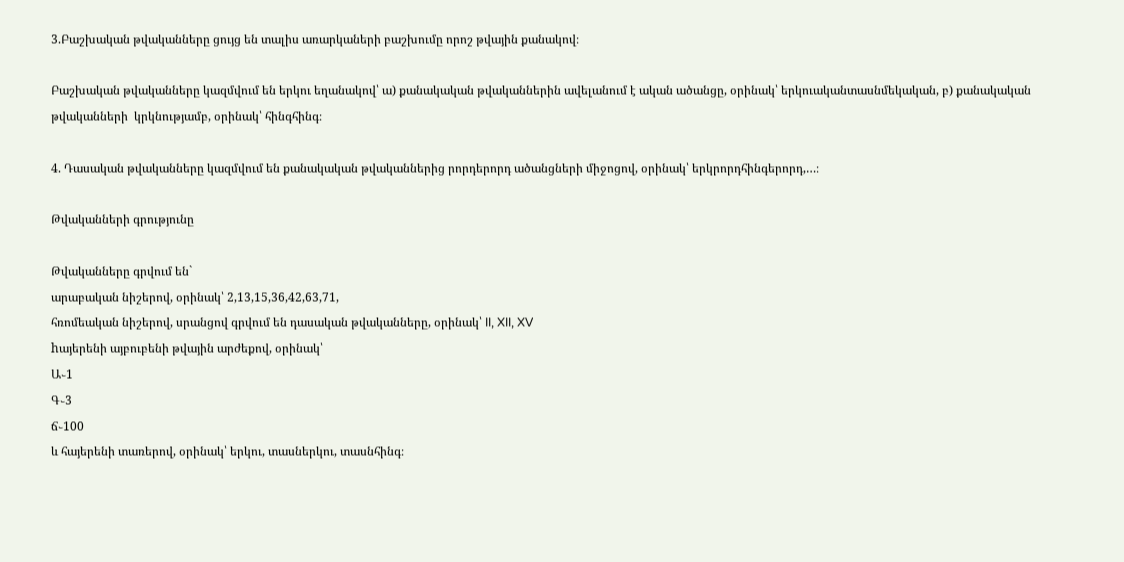3.Բաշխական թվականները ցույց են տալիս առարկաների բաշխումը որոշ թվային քանակով։

Բաշխական թվականները կազմվում են երկու եղանակով՝ ա) քանակական թվականներին ավելանում է ական ածանցը, օրինակ՝ երկուականտասնմեկական, բ) քանակական թվականների  կրկնությամբ, օրինակ՝ հինգհինգ։

4. Դասական թվականները կազմվում են քանակական թվականներից րորդերորդ ածանցների միջոցով, օրինակ՝ երկրորդհինգերորդ,…։

Թվականների գրությունը

Թվականները գրվում են`
արաբական նիշերով, օրինակ՝ 2,13,15,36,42,63,71,
հռոմեական նիշերով, սրանցով գրվում են դասական թվականները, օրինակ՝ II, XII, XV
hայերենի այբուբենի թվային արժեքով, օրինակ՝
Ա֊1
Գ֊3
ճ֊100
և հայերենի տառերով, օրինակ՝ երկու, տասներկու, տասնհինգ։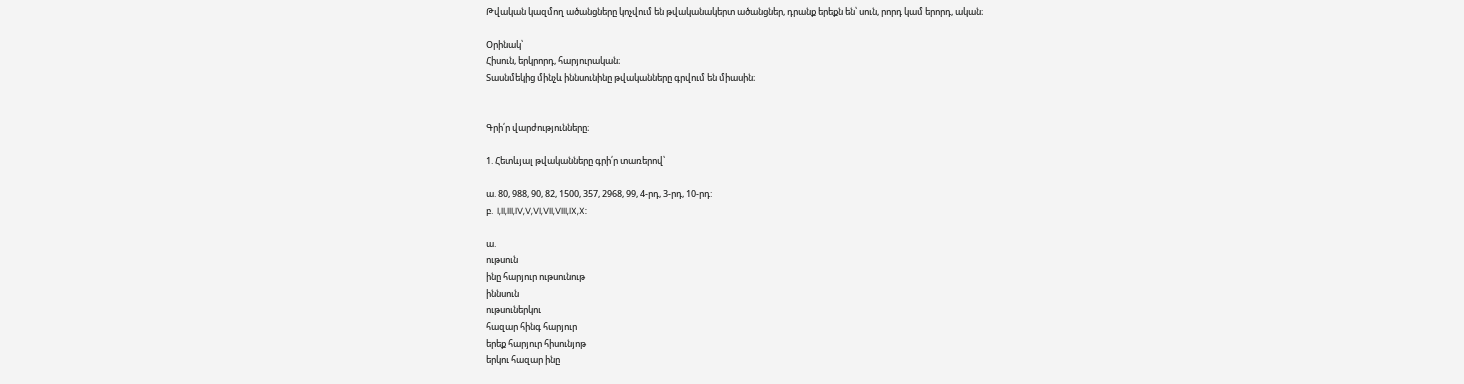Թվական կազմող ածանցները կոչվում են թվականակերտ ածանցներ, դրանք երեքն են՝ սուն, րորդ կամ երորդ, ական։

Օրինակ՝
Հիսուն, երկրորդ, հարյուրական։
Տասնմեկից մինչև իննսունինը թվականները գրվում են միասին։


Գրի՛ր վարժությունները։

1. Հետևյալ թվականները գրի՛ր տառերով՝

ա. 80, 988, 90, 82, 1500, 357, 2968, 99, 4-րդ, 3-րդ, 10-րդ:
բ.  I,II,III,IV,V,VI,VII,VIII,IX,X:

ա.
ութսուն
ինը հարյուր ութսունութ
իննսուն
ութսուներկու
հազար հինգ հարյուր
երեք հարյուր հիսունյոթ
երկու հազար ինը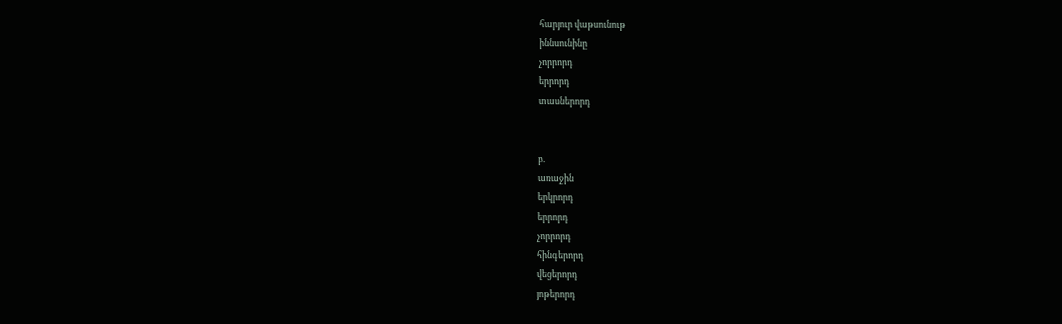հարյուր վաթսունութ
իննսունինը
չորրորդ
երրորդ
տասներորդ


բ.
առաջին
երկրորդ
երրորդ
չորրորդ
հինգերորդ
վեցերորդ
յոթերորդ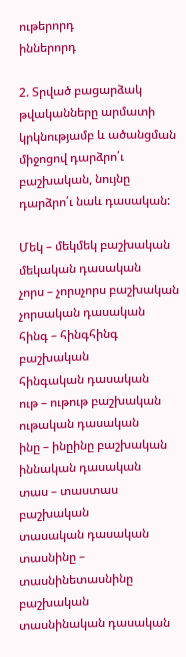ութերորդ
իններորդ

2. Տրված բացարձակ թվականները արմատի կրկնությամբ և ածանցման միջոցով դարձրո՛ւ բաշխական, նույնը դարձրո՛ւ նաև դասական:

Մեկ – մեկմեկ բաշխական
մեկական դասական
չորս – չորսչորս բաշխական
չորսական դասական
հինգ – հինգհինգ բաշխական
հինգական դասական
ութ – ութութ բաշխական
ութական դասական
ինը – ինըինը բաշխական
իննական դասական
տաս – տաստաս բաշխական
տասական դասական
տասնինը – տասնինետասնինը բաշխական
տասնինական դասական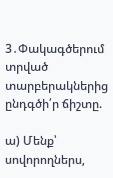3․Փակագծերում տրված տարբերակներից ընդգծի՛ր ճիշտը.

ա) Մենք՝ սովորողներս,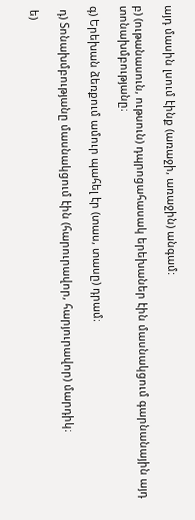այդ մասին լսում էինք (առաջի, առաջին) անգամ:

բ) (ութանասուն, ութսուն) դպրոցահասակ երեխաներ էին մասնակցում գարնանային այդ տոնախմբությանը։

գ) Երեխան ձեռքում ամուր պահել էր (տաս, տասը) դրամ։

 դ) Տոնախմբությանը մասնակցում էին (հարուրավոր, հարյուրավոր) մարդիկ։

 ե)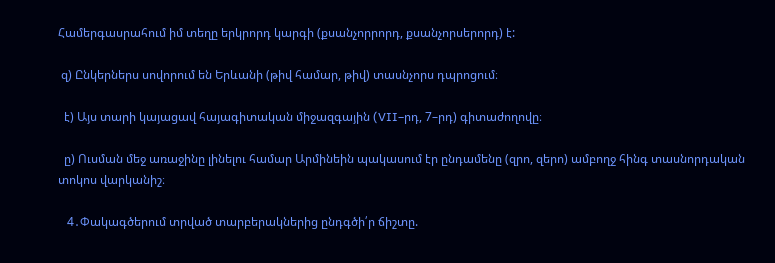Համերգասրահում իմ տեղը երկրորդ կարգի (քսանչորրորդ, քսանչորսերորդ) է:

 զ) Ընկերներս սովորում են Երևանի (թիվ համար, թիվ) տասնչորս դպրոցում։

  է) Այս տարի կայացավ հայագիտական միջազգային (VII–րդ, 7–րդ) գիտաժողովը։

  ը) Ուսման մեջ առաջինը լինելու համար Արմինեին պակասում էր ընդամենը (զրո, զերո) ամբողջ հինգ տասնորդական տոկոս վարկանիշ։

   4․Փակագծերում տրված տարբերակներից ընդգծի՛ր ճիշտը.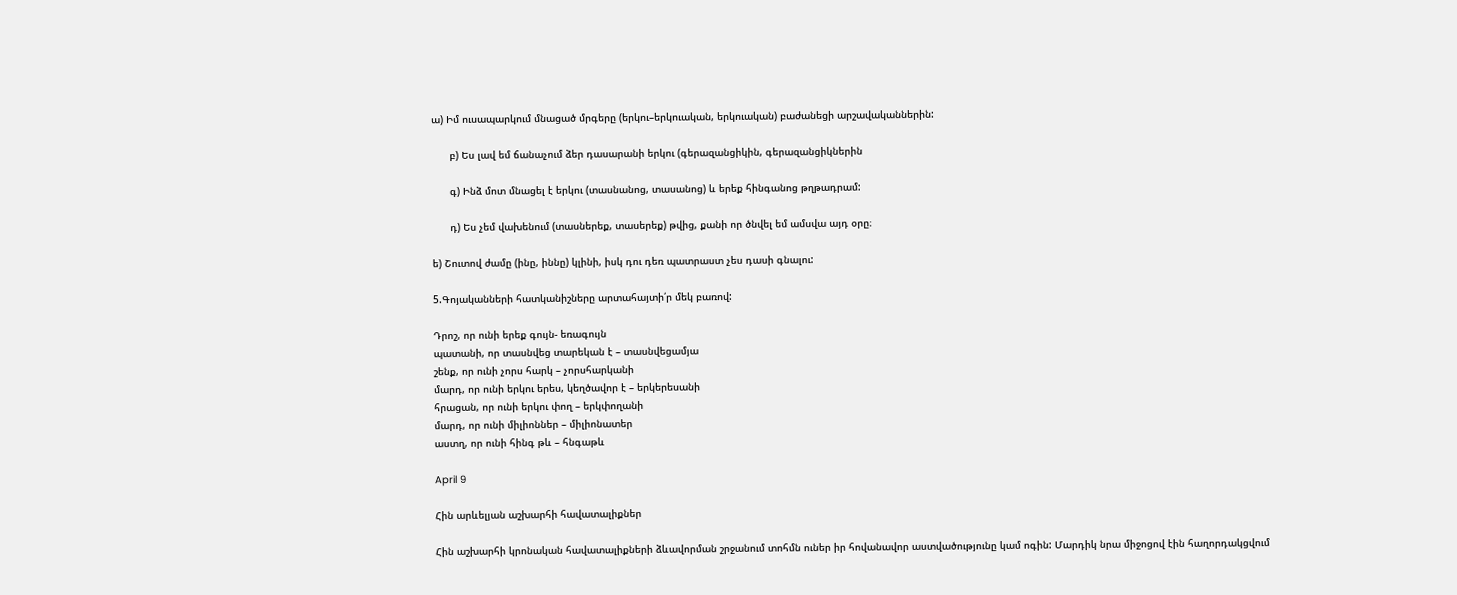ա) Իմ ուսապարկում մնացած մրգերը (երկու–երկուական, երկուական) բաժանեցի արշավականներին:

      բ) Ես լավ եմ ճանաչում ձեր դասարանի երկու (գերազանցիկին, գերազանցիկներին

      գ) Ինձ մոտ մնացել է երկու (տասնանոց, տասանոց) և երեք հինգանոց թղթադրամ:

      դ) Ես չեմ վախենում (տասներեք, տասերեք) թվից, քանի որ ծնվել եմ ամսվա այդ օրը։

ե) Շուտով ժամը (ինը, իննը) կլինի, իսկ դու դեռ պատրաստ չես դասի գնալու:

5.Գոյականների հատկանիշները արտահայտի՛ր մեկ բառով:

Դրոշ, որ ունի երեք գույն- եռագույն
պատանի, որ տասնվեց տարեկան է – տասնվեցամյա
շենք, որ ունի չորս հարկ – չորսհարկանի
մարդ, որ ունի երկու երես, կեղծավոր է – երկերեսանի
հրացան, որ ունի երկու փող – երկփողանի
մարդ, որ ունի միլիոններ – միլիոնատեր
աստղ, որ ունի հինգ թև – հնգաթև

April 9

Հին արևելյան աշխարհի հավատալիքներ

Հին աշխարհի կրոնական հավատալիքների ձևավորման շրջանում տոհմն ուներ իր հովանավոր աստվածությունը կամ ոգին: Մարդիկ նրա միջոցով էին հաղորդակցվում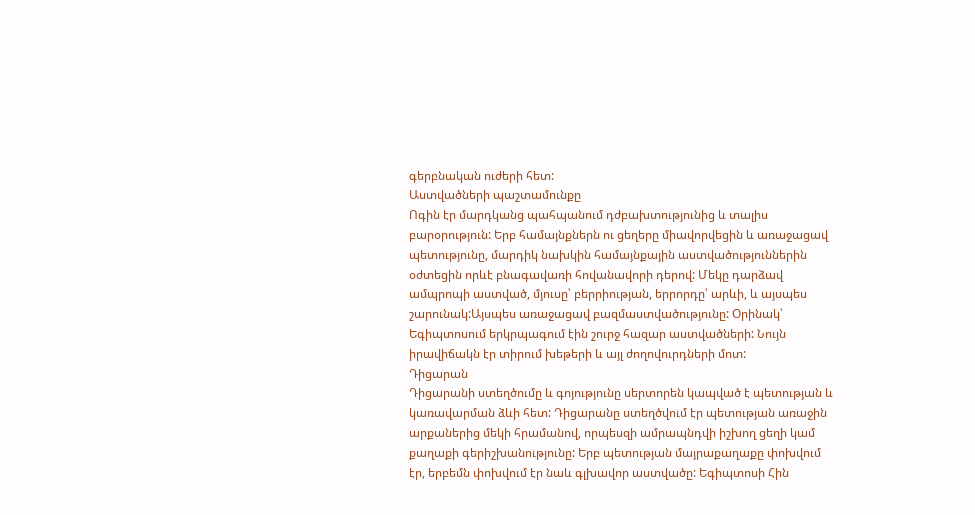գերբնական ուժերի հետ:
Աստվածների պաշտամունքը
Ոգին էր մարդկանց պահպանում դժբախտությունից և տալիս բարօրություն: Երբ համայնքներն ու ցեղերը միավորվեցին և առաջացավ պետությունը, մարդիկ նախկին համայնքային աստվածություններին օժտեցին որևէ բնագավառի հովանավորի դերով: Մեկը դարձավ ամպրոպի աստված, մյուսը՝ բերրիության, երրորդը՝ արևի, և այսպես շարունակ:Այսպես առաջացավ բազմաստվածությունը: Օրինակ՝ Եգիպտոսում երկրպագում էին շուրջ հազար աստվածների: Նույն իրավիճակն էր տիրում խեթերի և այլ ժողովուրդների մոտ:
Դիցարան
Դիցարանի ստեղծումը և գոյությունը սերտորեն կապված է պետության և կառավարման ձևի հետ: Դիցարանը ստեղծվում էր պետության առաջին արքաներից մեկի հրամանով, որպեսզի ամրապնդվի իշխող ցեղի կամ քաղաքի գերիշխանությունը: Երբ պետության մայրաքաղաքը փոխվում էր, երբեմն փոխվում էր նաև գլխավոր աստվածը: Եգիպտոսի Հին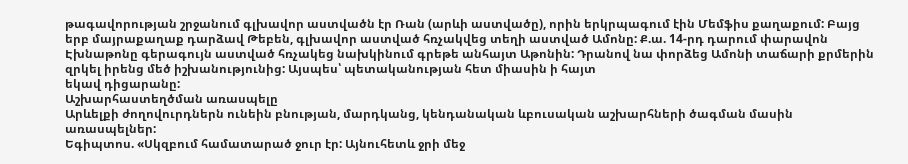թագավորության շրջանում գլխավոր աստվածն էր Ռան (արևի աստվածը), որին երկրպագում էին Մեմֆիս քաղաքում: Բայց երբ մայրաքաղաք դարձավ Թեբեն, գլխավոր աստված հռչակվեց տեղի աստված Ամոնը: Ք.ա. 14-րդ դարում փարավոն Էխնաթոնը գերագույն աստված հռչակեց նախկինում գրեթե անհայտ Աթոնին: Դրանով նա փորձեց Ամոնի տաճարի քրմերին զրկել իրենց մեծ իշխանությունից: Այսպես՝ պետականության հետ միասին ի հայտ
եկավ դիցարանը:
Աշխարհաստեղծման առասպելը
Արևելքի ժողովուրդներն ունեին բնության, մարդկանց, կենդանական ևբուսական աշխարհների ծագման մասին առասպելներ:
Եգիպտոս. «Սկզբում համատարած ջուր էր: Այնուհետև ջրի մեջ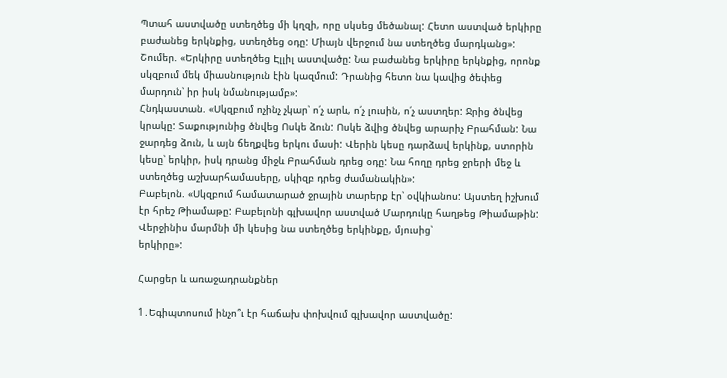Պտահ աստվածը ստեղծեց մի կղզի, որը սկսեց մեծանալ: Հետո աստված երկիրը բաժանեց երկնքից, ստեղծեց օդը: Միայն վերջում նա ստեղծեց մարդկանց»:
Շումեր. «Երկիրը ստեղծեց Էլլիլ աստվածը: Նա բաժանեց երկիրը երկնքից, որոնք սկզբում մեկ միասնություն էին կազմում: Դրանից հետո նա կավից ծեփեց մարդուն՝ իր իսկ նմանությամբ»:
Հնդկաստան. «Սկզբում ոչինչ չկար՝ ո՛չ արև, ո՛չ լուսին, ո՛չ աստղեր: Ջրից ծնվեց կրակը: Տաքությունից ծնվեց Ոսկե ձուն: Ոսկե ձվից ծնվեց արարիչ Բրահման: Նա ջարդեց ձուն, և այն ճեղքվեց երկու մասի: Վերին կեսը դարձավ երկինք, ստորին կեսը՝ երկիր, իսկ դրանց միջև Բրահման դրեց օդը: Նա հողը դրեց ջրերի մեջ և ստեղծեց աշխարհամասերը, սկիզբ դրեց ժամանակին»:
Բաբելոն. «Սկզբում համատարած ջրային տարերք էր՝ օվկիանոս: Այստեղ իշխում էր հրեշ Թիամաթը: Բաբելոնի գլխավոր աստված Մարդուկը հաղթեց Թիամաթին: Վերջինիս մարմնի մի կեսից նա ստեղծեց երկինքը, մյուսից՝
երկիրը»:

Հարցեր և առաջադրանքներ

1․Եգիպտոսում ինչո՞ւ էր հաճախ փոխվում գլխավոր աստվածը: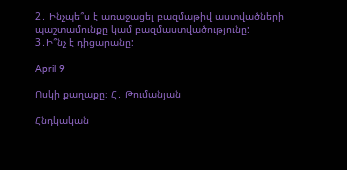2․ Ինչպե՞ս է առաջացել բազմաթիվ աստվածների պաշտամունքը կամ բազմաստվածությունը:
3․Ի՞նչ է դիցարանը:

April 9

Ոսկի քաղաքը։ Հ․ Թումանյան

Հնդկական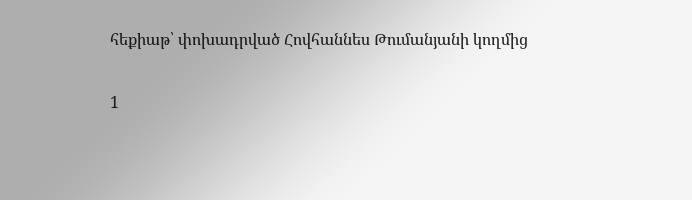հեքիաթ՝ փոխադրված Հովհաննես Թումանյանի կողմից

1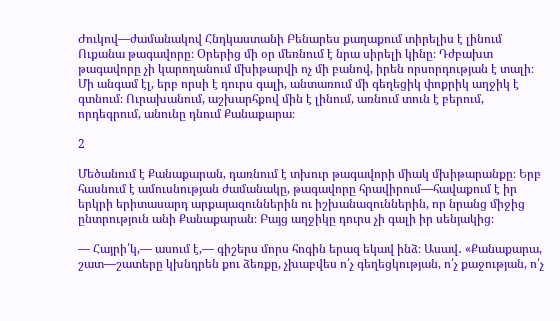Ժուկով—ժամանակով Հնդկաստանի Բենարես քաղաքում տիրելիս է լինում Ուքանա թագավորը։ Օրերից մի օր մեռնում է նրա սիրելի կինը։ Դժբախտ թագավորը չի կարողանում մխիթարվի ոչ մի բանով, իրեն որսորդության է տալի։ Մի անգամ էլ, երբ որսի է դուրս գալի, անտառում մի գեղեցիկ փոքրիկ աղջիկ է գտնում։ Ուրախանում, աշխարհքով մին է լինում, առնում տուն է բերում, որդեգրում, անունը դնում Քանաքարա։

2

Մեծանում է Քանաքարան, դառնում է տխուր թագավորի միակ մխիթարանքը։ Երբ հասնում է ամուսնության ժամանակը, թագավորը հրավիրում—հավաքում է իր երկրի երիտասարդ արքայազուններին ու իշխանազուններին, որ նրանց միջից ընտրություն անի Քանաքարան։ Բայց աղջիկը դուրս չի գալի իր սենյակից։

— Հայրի՛կ,— ասում է,— գիշերս մորս հոգին երազ եկավ ինձ։ Ասավ․ «Քանաքարա, շատ—շատերը կխնդրեն քու ձեռքը, չխաբվես ո՛չ գեղեցկության, ո՛չ քաջության, ո՛չ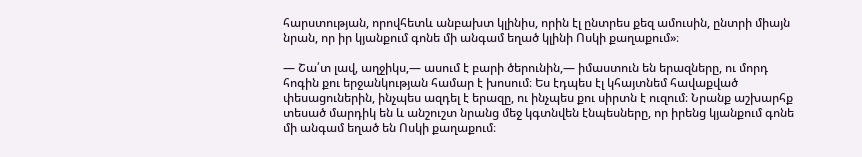հարստության, որովհետև անբախտ կլինիս, որին էլ ընտրես քեզ ամուսին, ընտրի միայն նրան, որ իր կյանքում գոնե մի անգամ եղած կլինի Ոսկի քաղաքում»։

— Շա՛տ լավ, աղջիկս,— ասում է բարի ծերունին,— իմաստուն են երազները, ու մորդ հոգին քու երջանկության համար է խոսում։ Ես էդպես էլ կհայտնեմ հավաքված փեսացուներին, ինչպես ազդել է երազը, ու ինչպես քու սիրտն է ուզում։ Նրանք աշխարհք տեսած մարդիկ են և անշուշտ նրանց մեջ կգտնվեն էնպեսները, որ իրենց կյանքում գոնե մի անգամ եղած են Ոսկի քաղաքում։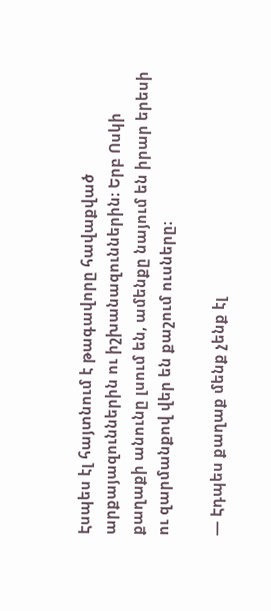Էսպես էլ հայտնում է թագավորը հավաքված արքայազուններին ու իշխանազուններին։ Երբ Ոսկի քաղաքի անունը լսում են, ամենքը նայում են իրար երեսի ու զարմանքով վեր են քաշում ուսները։

— Էդպես քաղաք մենք չենք էլ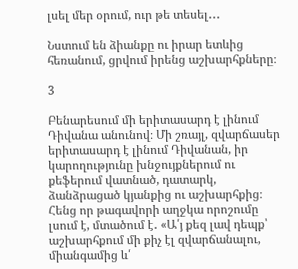լսել մեր օրում, ուր թե տեսել․․․

Նստում են ձիանքը ու իրար ետևից հեռանում, ցրվում իրենց աշխարհքները։

3

Բենարեսում մի երիտասարդ է լինում Դիվանա անունով։ Մի շռայլ, զվարճասեր երիտասարդ է լինում Դիվանան, իր կարողությունը խնջույքներում ու քեֆերում վատնած, դատարկ, ձանձրացած կյանքից ու աշխարհքից։ Հենց որ թագավորի աղջկա որոշումը լսում է, մտածում է․ «Ա՛յ քեզ լավ դեպք՝ աշխարհքում մի քիչ էլ զվարճանալու, միանգամից և՛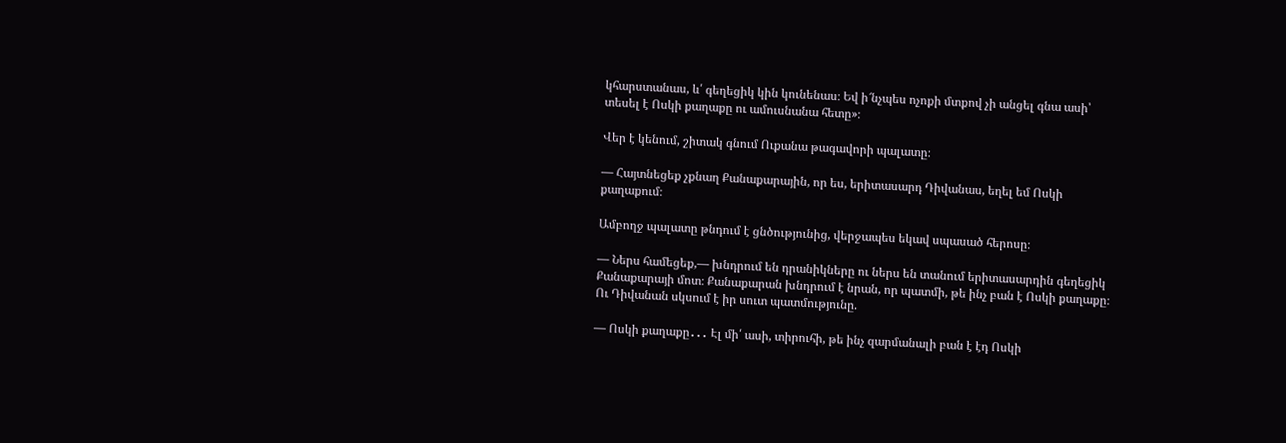կհարստանաս, և՛ գեղեցիկ կին կունենաս։ Եվ ի՜նչպես ոչոքի մտքով չի անցել գնա ասի՝ տեսել է Ոսկի քաղաքը ու ամուսնանա հետը»։

Վեր է կենում, շիտակ գնում Ուքանա թագավորի պալատը։

— Հայտնեցեք չքնաղ Քանաքարային, որ ես, երիտասարդ Դիվանաս, եղել եմ Ոսկի քաղաքում։

Ամբողջ պալատը թնդում է ցնծությունից, վերջապես եկավ սպասած հերոսը։

— Ներս համեցեք,— խնդրում են դրանիկները ու ներս են տանում երիտասարդին գեղեցիկ Քանաքարայի մոտ։ Քանաքարան խնդրում է նրան, որ պատմի, թե ինչ բան է Ոսկի քաղաքը։ Ու Դիվանան սկսում է իր սուտ պատմությունը.

— Ոսկի քաղաքը․․․ Էլ մի՛ ասի, տիրուհի, թե ինչ զարմանալի բան է էդ Ոսկի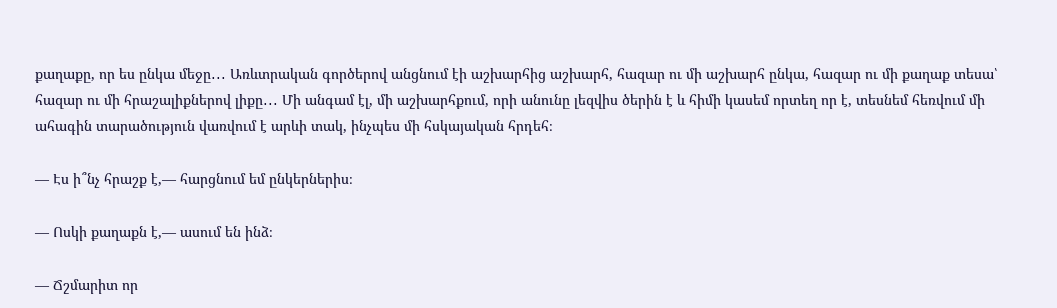քաղաքը, որ ես ընկա մեջը․․․ Առևտրական գործերով անցնում էի աշխարհից աշխարհ, հազար ու մի աշխարհ ընկա, հազար ու մի քաղաք տեսա՝ հազար ու մի հրաշալիքներով լիքը․․․ Մի անգամ էլ, մի աշխարհքում, որի անունը լեզվիս ծերին է և հիմի կասեմ որտեղ որ է, տեսնեմ հեռվում մի ահագին տարածություն վառվում է արևի տակ, ինչպես մի հսկայական հրդեհ։

— Էս ի՞նչ հրաշք է,— հարցնում եմ ընկերներիս։

— Ոսկի քաղաքն է,— ասում են ինձ։

— Ճշմարիտ որ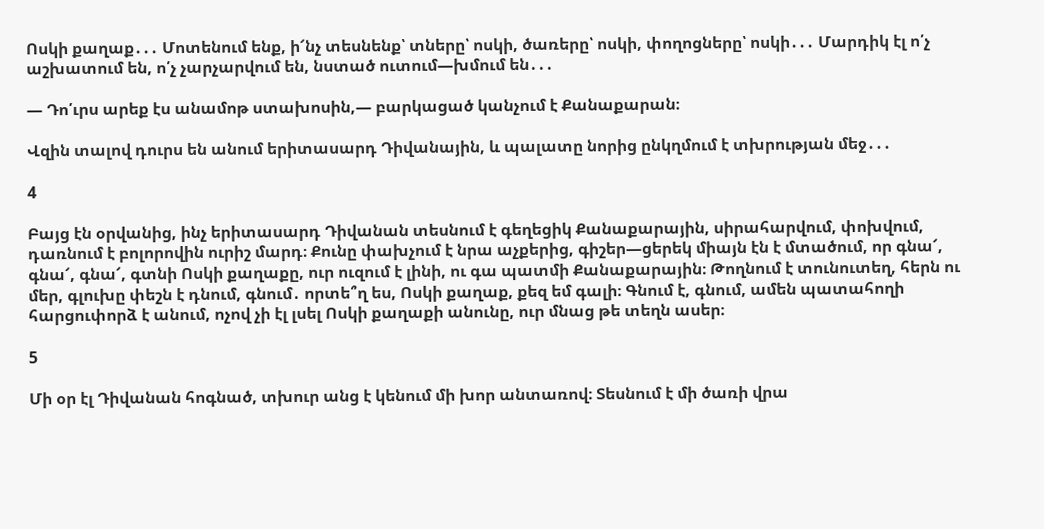Ոսկի քաղաք․․․ Մոտենում ենք, ի՜նչ տեսնենք՝ տները՝ ոսկի, ծառերը՝ ոսկի, փողոցները՝ ոսկի․․․ Մարդիկ էլ ո՛չ աշխատում են, ո՛չ չարչարվում են, նստած ուտում—խմում են․․․

— Դո՛ւրս արեք էս անամոթ ստախոսին,— բարկացած կանչում է Քանաքարան։

Վզին տալով դուրս են անում երիտասարդ Դիվանային, և պալատը նորից ընկղմում է տխրության մեջ․․․

4

Բայց էն օրվանից, ինչ երիտասարդ Դիվանան տեսնում է գեղեցիկ Քանաքարային, սիրահարվում, փոխվում, դառնում է բոլորովին ուրիշ մարդ։ Քունը փախչում է նրա աչքերից, գիշեր—ցերեկ միայն էն է մտածում, որ գնա՜, գնա՜, գնա՜, գտնի Ոսկի քաղաքը, ուր ուզում է լինի, ու գա պատմի Քանաքարային։ Թողնում է տունուտեղ, հերն ու մեր, գլուխը փեշն է դնում, գնում․ որտե՞ղ ես, Ոսկի քաղաք, քեզ եմ գալի։ Գնում է, գնում, ամեն պատահողի հարցուփորձ է անում, ոչով չի էլ լսել Ոսկի քաղաքի անունը, ուր մնաց թե տեղն ասեր։

5

Մի օր էլ Դիվանան հոգնած, տխուր անց է կենում մի խոր անտառով։ Տեսնում է մի ծառի վրա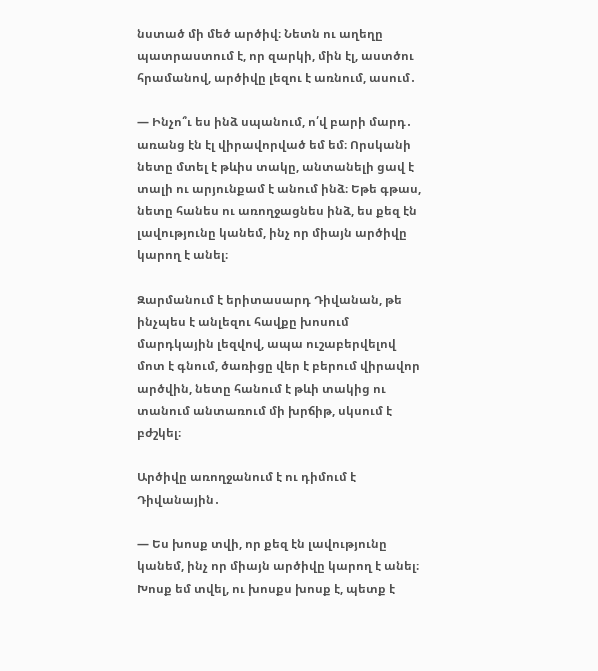նստած մի մեծ արծիվ։ Նետն ու աղեղը պատրաստում է, որ զարկի, մին էլ, աստծու հրամանով, արծիվը լեզու է առնում, ասում․

— Ինչո՞ւ ես ինձ սպանում, ո՛վ բարի մարդ․ առանց էն էլ վիրավորված եմ եմ։ Որսկանի նետը մտել է թևիս տակը, անտանելի ցավ է տալի ու արյունքամ է անում ինձ։ Եթե գթաս, նետը հանես ու առողջացնես ինձ, ես քեզ էն լավությունը կանեմ, ինչ որ միայն արծիվը կարող է անել։

Զարմանում է երիտասարդ Դիվանան, թե ինչպես է անլեզու հավքը խոսում մարդկային լեզվով, ապա ուշաբերվելով մոտ է գնում, ծառիցը վեր է բերում վիրավոր արծվին, նետը հանում է թևի տակից ու տանում անտառում մի խրճիթ, սկսում է բժշկել։

Արծիվը առողջանում է ու դիմում է Դիվանային․

— Ես խոսք տվի, որ քեզ էն լավությունը կանեմ, ինչ որ միայն արծիվը կարող է անել։ Խոսք եմ տվել, ու խոսքս խոսք է, պետք է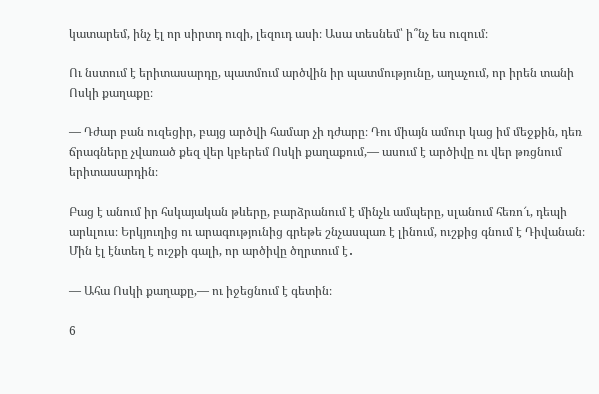կատարեմ, ինչ էլ որ սիրտդ ուզի, լեզուդ ասի։ Ասա տեսնեմ՝ ի՞նչ ես ուզում։

Ու նստում է երիտասարդը, պատմում արծվին իր պատմությունը, աղաչում, որ իրեն տանի Ոսկի քաղաքը։

— Դժար բան ուզեցիր, բայց արծվի համար չի դժարը։ Դու միայն ամուր կաց իմ մեջքին, դեռ ճրագները չվառած քեզ վեր կբերեմ Ոսկի քաղաքում,— ասում է արծիվը ու վեր թռցնում երիտասարդին։

Բաց է անում իր հսկայական թևերը, բարձրանում է մինչև ամպերը, սլանում հեռո՜ւ, դեպի արևլուս։ Երկյուղից ու արագությունից գրեթե շնչասպառ է լինում, ուշքից գնում է Դիվանան։ Մին էլ էնտեղ է ուշքի գալի, որ արծիվը ծղրտում է․

— Ահա Ոսկի քաղաքը,— ու իջեցնում է գետին։

6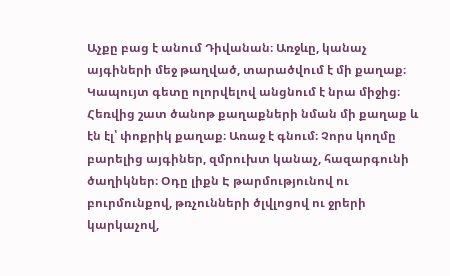Աչքը բաց է անում Դիվանան։ Առջևը, կանաչ այգիների մեջ թաղված, տարածվում է մի քաղաք։ Կապույտ գետը ոլորվելով անցնում է նրա միջից։ Հեռվից շատ ծանոթ քաղաքների նման մի քաղաք և էն էլ՝ փոքրիկ քաղաք։ Առաջ է գնում։ Չորս կողմը բարելից այգիներ, զմրուխտ կանաչ, հազարգունի ծաղիկներ։ Օդը լիքն Է թարմությունով ու բուրմունքով, թռչունների ծլվլոցով ու ջրերի կարկաչով,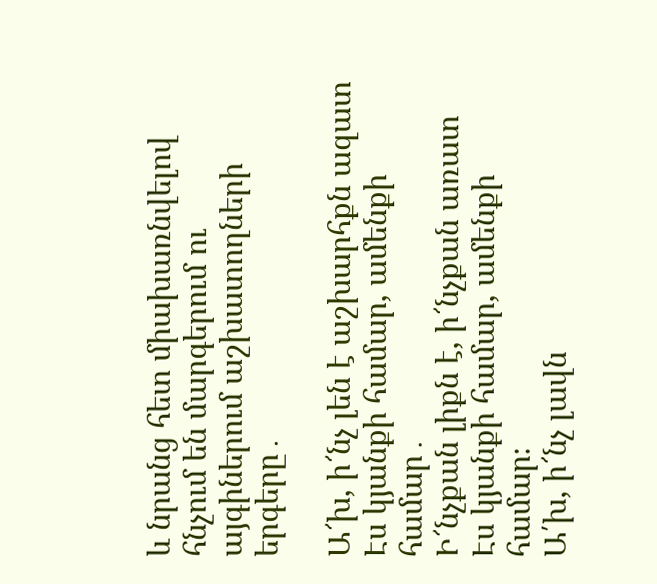և նրանց հետ միախառնվելով հնչում են մարգերում ու այգիներում աշխատողների երգերը․

Ա՜խ, ի՜նչ լեն է աշխարհքն ազատ
Էս կյանքի համար, ամենքի համար․
Ի՜նչքան լիքն է, ի՜նչքան առատ
Էս կյանքի համար, ամենքի համար։
Ա՛խ, ի՜նչ լավն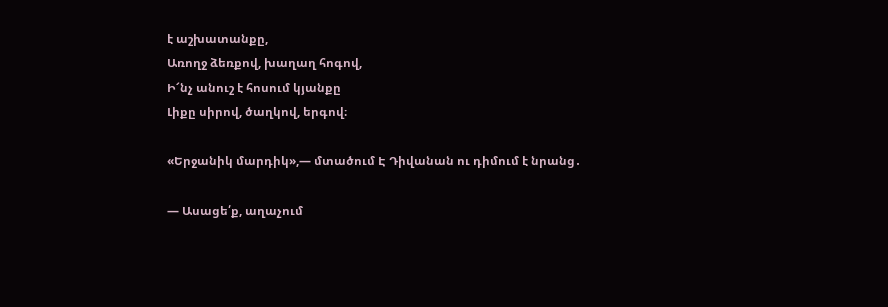է աշխատանքը,
Առողջ ձեռքով, խաղաղ հոգով,
Ի՜նչ անուշ է հոսում կյանքը
Լիքը սիրով, ծաղկով, երգով։

«Երջանիկ մարդիկ»,— մտածում Է Դիվանան ու դիմում է նրանց․

— Ասացե՛ք, աղաչում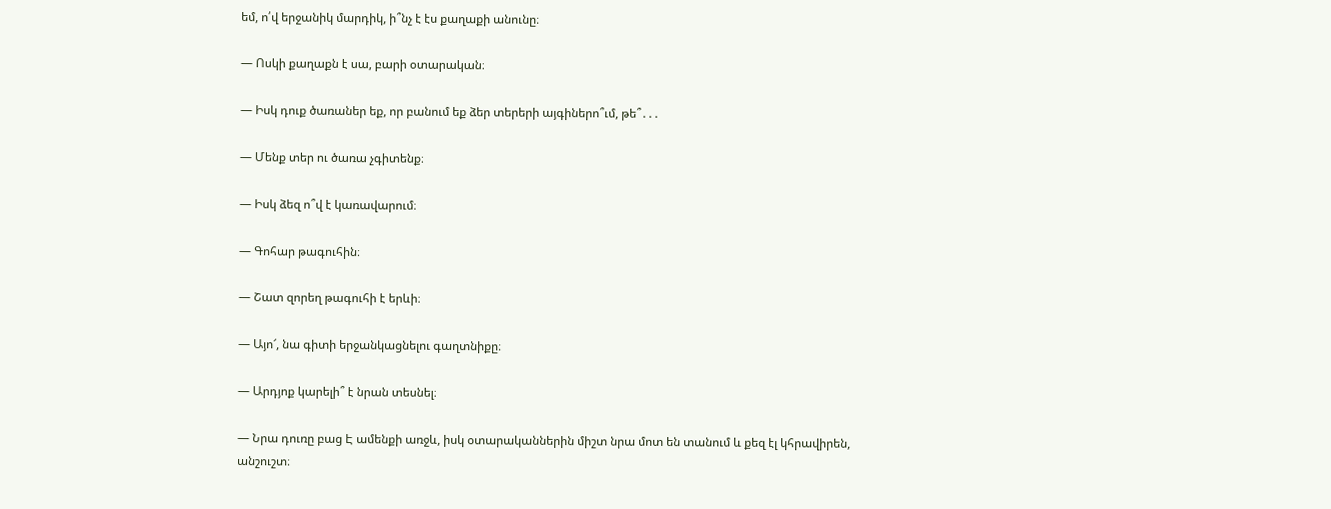եմ, ո՛վ երջանիկ մարդիկ, ի՞նչ է էս քաղաքի անունը։

— Ոսկի քաղաքն է սա, բարի օտարական։

— Իսկ դուք ծառաներ եք, որ բանում եք ձեր տերերի այգիներո՞ւմ, թե՞․․․

— Մենք տեր ու ծառա չգիտենք։

— Իսկ ձեզ ո՞վ է կառավարում։

— Գոհար թագուհին։

— Շատ զորեղ թագուհի է երևի։

— Այո՜, նա գիտի երջանկացնելու գաղտնիքը։

— Արդյոք կարելի՞ է նրան տեսնել։

— Նրա դուռը բաց Է ամենքի առջև, իսկ օտարականներին միշտ նրա մոտ են տանում և քեզ էլ կհրավիրեն, անշուշտ։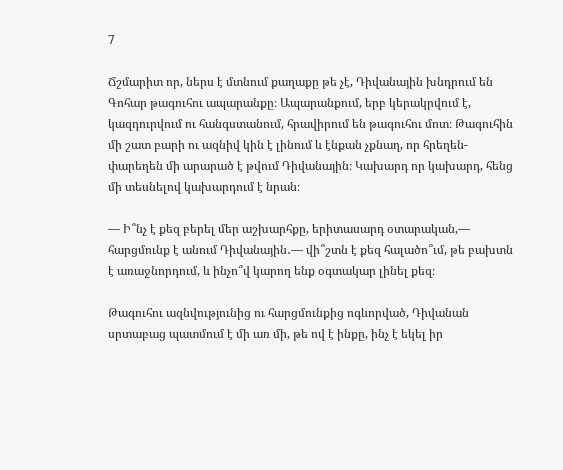7

Ճշմարիտ որ, ներս է մտնում քաղաքը թե չէ, Դիվանային խնդրում են Գոհար թագուհու ապարանքը։ Ապարանքում, երբ կերակրվում է, կազդուրվում ու հանգստանում, հրավիրում են թագուհու մոտ։ Թագուհին մի շատ բարի ու ազնիվ կին է լինում և էնքան չքնաղ, որ հրեղեն-փարեղեն մի արարած է թվում Դիվանային։ Կախարդ որ կախարդ, հենց մի տեսնելով կախարդում է նրան։

— Ի՞նչ է քեզ բերել մեր աշխարհքը, երիտասարդ օտարական,— հարցմունք է անում Դիվանային․— վի՞շտն է քեզ հալածո՞ւմ, թե բախտն է առաջնորդում, և ինչո՞վ կարող ենք օգտակար լինել քեզ։

Թագուհու ազնվությունից ու հարցմունքից ոգևորված, Դիվանան սրտաբաց պատմում է մի առ մի, թե ով է ինքը, ինչ է եկել իր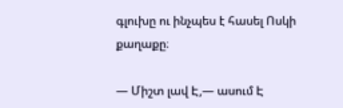գլուխը ու ինչպես է հասել Ոսկի քաղաքը։

— Միշտ լավ Է,— ասում Է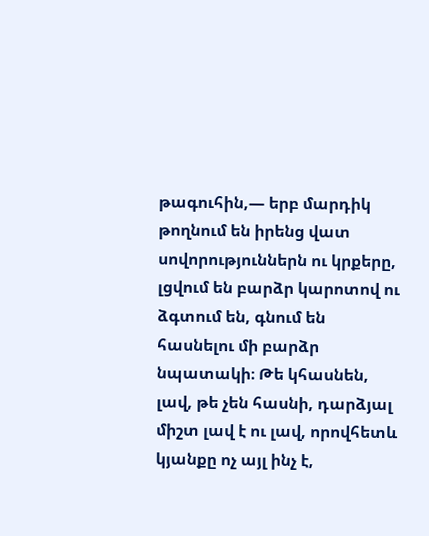թագուհին,— երբ մարդիկ թողնում են իրենց վատ սովորություններն ու կրքերը, լցվում են բարձր կարոտով ու ձգտում են, գնում են հասնելու մի բարձր նպատակի։ Թե կհասնեն, լավ, թե չեն հասնի, դարձյալ միշտ լավ է ու լավ, որովհետև կյանքը ոչ այլ ինչ է,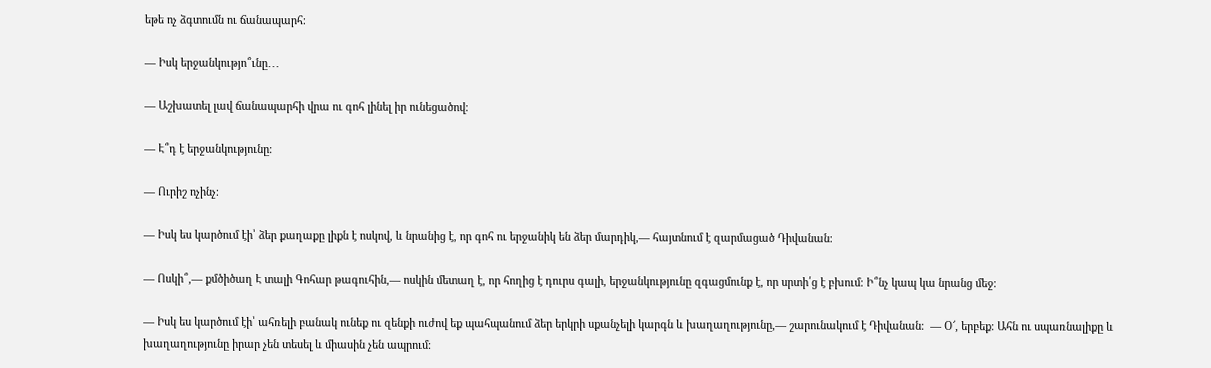եթե ոչ ձգտումն ու ճանապարհ։

— Իսկ երջանկությո՞ւնը․․․

— Աշխատել լավ ճանապարհի վրա ու գոհ լինել իր ունեցածով։

— Է՞դ է երջանկությունը։

— Ուրիշ ոչինչ։

— Իսկ ես կարծում էի՝ ձեր քաղաքը լիքն է ոսկով, և նրանից է, որ գոհ ու երջանիկ են ձեր մարդիկ,— հայտնում է զարմացած Դիվանան։

— Ոսկի՞,— քմծիծաղ Է տալի Գոհար թագուհին,— ոսկին մետաղ է, որ հողից է դուրս գալի, երջանկությունը զգացմունք է, որ սրտի՛ց է բխում։ Ի՞նչ կապ կա նրանց մեջ։

— Իսկ ես կարծում էի՝ ահռելի բանակ ունեք ու զենքի ուժով եք պահպանում ձեր երկրի սքանչելի կարգն և խաղաղությունը,— շարունակում է Դիվանան։  — Օ՜, երբեք։ Ահն ու սպառնալիքը և խաղաղությունը իրար չեն տեսել և միասին չեն ապրում։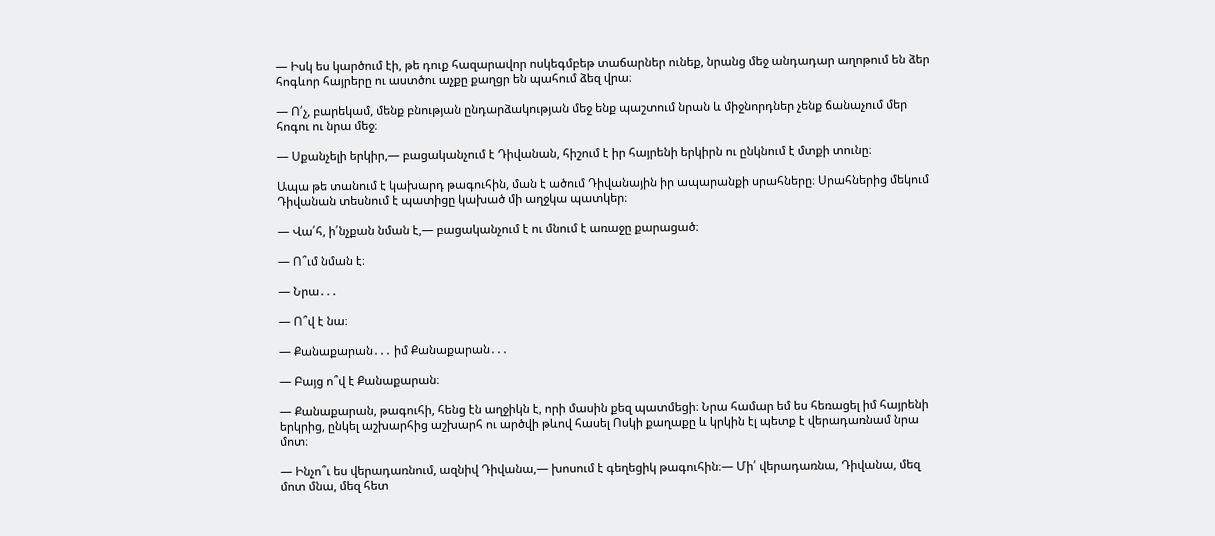— Իսկ ես կարծում էի, թե դուք հազարավոր ոսկեգմբեթ տաճարներ ունեք, նրանց մեջ անդադար աղոթում են ձեր հոգևոր հայրերը ու աստծու աչքը քաղցր են պահում ձեզ վրա։

— Ո՛չ, բարեկամ, մենք բնության ընդարձակության մեջ ենք պաշտում նրան և միջնորդներ չենք ճանաչում մեր հոգու ու նրա մեջ։

— Սքանչելի երկիր,— բացականչում է Դիվանան, հիշում է իր հայրենի երկիրն ու ընկնում է մտքի տունը։

Ապա թե տանում է կախարդ թագուհին, ման է ածում Դիվանային իր ապարանքի սրահները։ Սրահներից մեկում Դիվանան տեսնում է պատիցը կախած մի աղջկա պատկեր։

— Վա՛հ, ի՛նչքան նման է,— բացականչում է ու մնում է առաջը քարացած։

— Ո՞ւմ նման է։

― Նրա․․․

— Ո՞վ է նա։

— Քանաքարան․․․ իմ Քանաքարան․․․

— Բայց ո՞վ է Քանաքարան։

— Քանաքարան, թագուհի, հենց էն աղջիկն է, որի մասին քեզ պատմեցի։ Նրա համար եմ ես հեռացել իմ հայրենի երկրից, ընկել աշխարհից աշխարհ ու արծվի թևով հասել Ոսկի քաղաքը և կրկին էլ պետք է վերադառնամ նրա մոտ։

— Ինչո՞ւ ես վերադառնում, ազնիվ Դիվանա,— խոսում է գեղեցիկ թագուհին։— Մի՛ վերադառնա, Դիվանա, մեզ մոտ մնա, մեզ հետ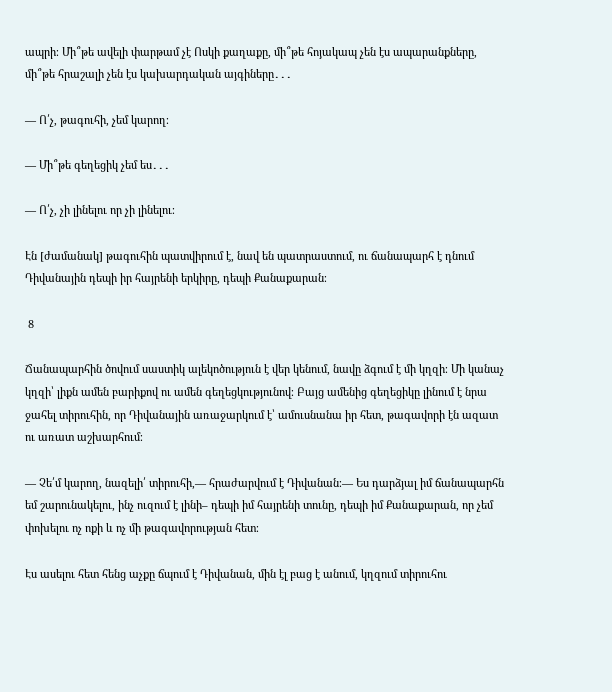ապրի։ Մի՞թե ավելի փարթամ չէ Ոսկի քաղաքը, մի՞թե հոյակապ չեն էս ապարանքները, մի՞թե հրաշալի չեն էս կախարդական այգիները․․․

— Ո՛չ, թագուհի, չեմ կարող։

— Մի՞թե գեղեցիկ չեմ ես․․․

— Ո՛չ, չի լինելու որ չի լինելու։

Էն [ժամանակ] թագուհին պատվիրում է, նավ են պատրաստում, ու ճանապարհ է դնում Դիվանային դեպի իր հայրենի երկիրը, դեպի Քանաքարան։

 8

Ճանապարհին ծովում սաստիկ ալեկոծություն է վեր կենում, նավը ձգում է մի կղզի։ Մի կանաչ կղզի՝ լիքն ամեն բարիքով ու ամեն գեղեցկությունով։ Բայց ամենից գեղեցիկը լինում է նրա ջահել տիրուհին, որ Դիվանային առաջարկում է՝ ամուսնանա իր հետ, թագավորի էն ազատ ու առատ աշխարհում։

— Չե՛մ կարող, նազելի՛ տիրուհի,— հրաժարվում է Դիվանան։— Ես դարձյալ իմ ճանապարհն եմ շարունակելու, ինչ ուզում է լինի– դեպի իմ հայրենի տունը, դեպի իմ Քանաքարան, որ չեմ փոխելու ոչ ոքի և ոչ մի թագավորության հետ։

Էս ասելու հետ հենց աչքը ճպում է Դիվանան, մին էլ բաց է անում, կղզում տիրուհու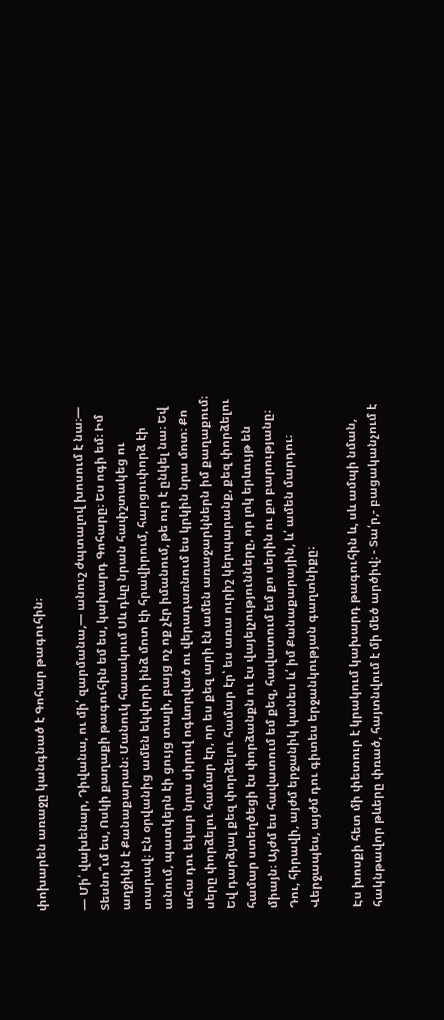փոխարեն առաջը կանգնած է Գոհար թագուհին։

— Մի՛ վախենար, Դիվանա, ու մի՛ զարմանա,— անուշ ժպտալով խոսում է նա։— Տեսնո՞ւմ ես, Ոսկի քաղաքի թագուհին եմ ես, կախարդ Գոհարը։ Ես ոգի եմ։ Իմ աղջիկն է Քանաքարան։ Մանուկ հասակում Սև դևը նրան հափշտակեց ու տարավ։ Էն օրվանից ամեն եկվորի ինձ մոտ էի հրավիրում, հարցուփորձ էի անում, պատկերն էի ցույց տալի, բայց ոչ ոք չէր իմանում, թե ուր է ընկել նա։ Եվ ահա դու եկար նրա սիրով ոգևորված ու վերադառնում ես կրկին նրա մոտ։ Քո սերը փորձելու համար էր, որ ես քեզ արի էն ամեն առաջարկներն իմ քաղաքում։ Եվ դարձյալ քեզ փորձելու համար էր՝ ես առա ուրիշ կերպարանք, քեզ փորձելու համար ստեղծեցի էս փորձանքն ու էս վայելչությունները, որ լոկ երևույթ են միայն։ Այժմ ես հավատում եմ քեզ, հավատում եմ քո սերին ու քո բարությանը։ Դու, հիրավի, այժմ երջանիկ կանես և՛ իմ Քանաքարային, և՛ ամեն մարդու։ Վերջապես, այժմ դու գիտես երջանկության գաղտնիքը։

Էս խոսքի հետ մի փետուր է կրակում կախարդ թագուհին և, սև ամպի նման, հակնթավոր թևերը փռած, հայտնվում է մի մեծ արծիվ։ - Տա՛ր,- բացականչում է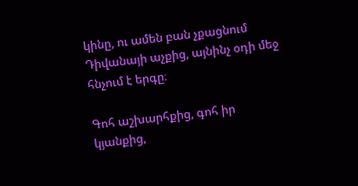կինը, ու ամեն բան չքացնում Դիվանայի աչքից, այնինչ օդի մեջ հնչում է երգը։

Գոհ աշխարհքից, գոհ իր կյանքից,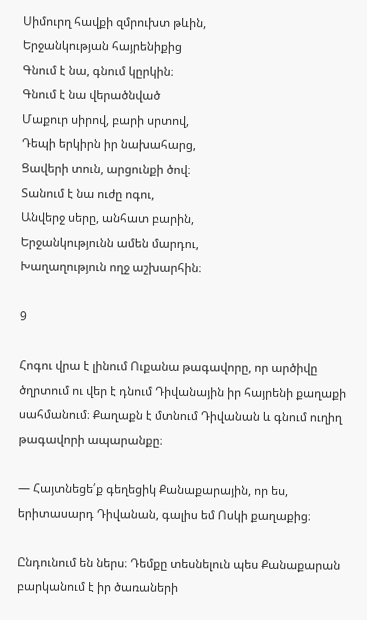Սիմուրղ հավքի զմրուխտ թևին,
Երջանկության հայրենիքից
Գնում է նա, գնում կըրկին։
Գնում է նա վերածնված
Մաքուր սիրով, բարի սրտով,
Դեպի երկիրն իր նախահարց,
Ցավերի տուն, արցունքի ծով։
Տանում է նա ուժը ոգու,
Անվերջ սերը, անհատ բարին,
Երջանկությունն ամեն մարդու,
Խաղաղություն ողջ աշխարհին։

9

Հոգու վրա է լինում Ուքանա թագավորը, որ արծիվը ծղրտում ու վեր է դնում Դիվանային իր հայրենի քաղաքի սահմանում։ Քաղաքն է մտնում Դիվանան և գնում ուղիղ թագավորի ապարանքը։

— Հայտնեցե՛ք գեղեցիկ Քանաքարային, որ ես, երիտասարդ Դիվանան, գալիս եմ Ոսկի քաղաքից։

Ընդունում են ներս։ Դեմքը տեսնելուն պես Քանաքարան բարկանում է իր ծառաների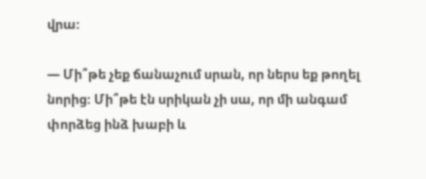վրա։

— Մի՞թե չեք ճանաչում սրան, որ ներս եք թողել նորից։ Մի՞թե էն սրիկան չի սա, որ մի անգամ փորձեց ինձ խաբի և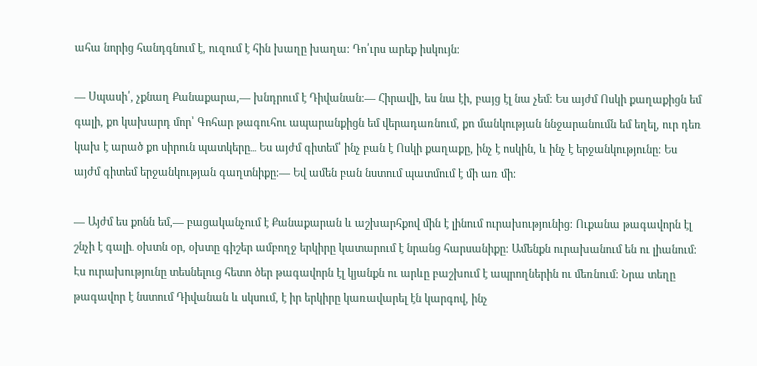ահա նորից հանդգնում է, ուզում է հին խաղը խաղա։ Դո՛ւրս արեք իսկույն։

— Սպասի՛, չքնաղ Քանաքարա,— խնդրում է Դիվանան։— Հիրավի, ես նա էի, բայց էլ նա չեմ։ Ես այժմ Ոսկի քաղաքիցն եմ գալի, քո կախարդ մոր՝ Գոհար թագուհու ապարանքիցն եմ վերադառնում, քո մանկության ննջարանումն եմ եղել, ուր դեռ կախ է արած քո սիրուն պատկերը․․․ Ես այժմ գիտեմ՝ ինչ բան է Ոսկի քաղաքը, ինչ է ոսկին, և ինչ է երջանկությունը։ Ես այժմ գիտեմ երջանկության գաղտնիքը։— Եվ ամեն բան նստում պատմում է մի առ մի։

— Այժմ ես քոնն եմ,— բացականչում է Քանաքարան և աշխարհքով մին է լինում ուրախությունից։ Ուքանա թագավորն էլ շնչի է գալի․ օխտն օր, օխտը գիշեր ամբողջ երկիրը կատարում է նրանց հարսանիքը։ Ամենքն ուրախանում են ու լիանում։ Էս ուրախությունը տեսնելուց հետո ծեր թագավորն էլ կյանքն ու արևը բաշխում է ապրողներին ու մեռնում։ Նրա տեղը թագավոր է նստում Դիվանան և սկսում, է իր երկիրը կառավարել էն կարգով, ինչ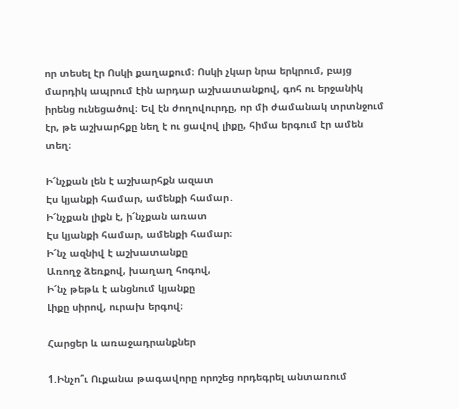որ տեսել էր Ոսկի քաղաքում։ Ոսկի չկար նրա երկրում, բայց մարդիկ ապրում էին արդար աշխատանքով, գոհ ու երջանիկ իրենց ունեցածով։ Եվ էն ժողովուրդը, որ մի ժամանակ տրտնջում էր, թե աշխարհքը նեղ է ու ցավով լիքը, հիմա երգում էր ամեն տեղ։

Ի՜նչքան լեն է աշխարհքն ազատ
Էս կյանքի համար, ամենքի համար․
Ի՜նչքան լիքն է, ի՜նչքան առատ
Էս կյանքի համար, ամենքի համար։
Ի՜նչ ազնիվ է աշխատանքը
Առողջ ձեռքով, խաղաղ հոգով,
Ի՜նչ թեթև է անցնում կյանքը
Լիքը սիրով, ուրախ երգով։

Հարցեր և առաջադրանքներ

1.Ինչո՞ւ Ուքանա թագավորը որոշեց որդեգրել անտառում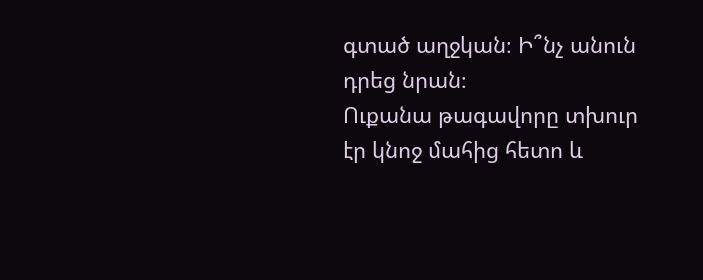գտած աղջկան։ Ի՞նչ անուն դրեց նրան։
Ուքանա թագավորը տխուր էր կնոջ մահից հետո և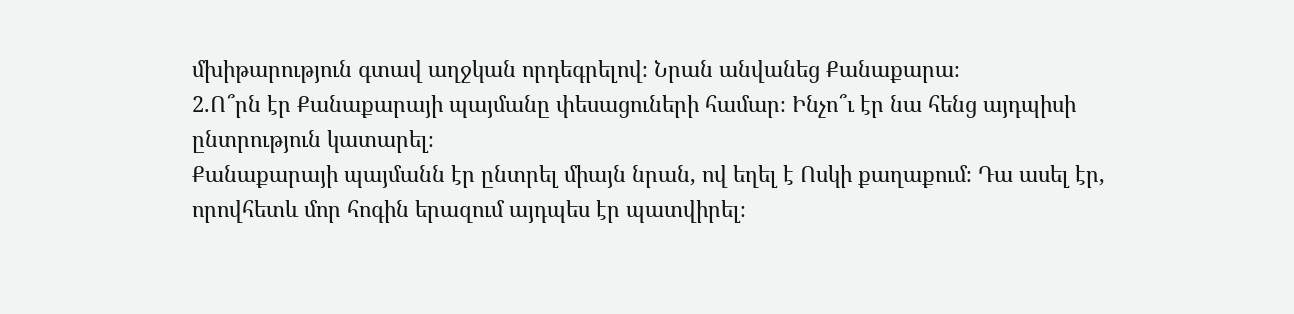մխիթարություն գտավ աղջկան որդեգրելով։ Նրան անվանեց Քանաքարա։
2.Ո՞րն էր Քանաքարայի պայմանը փեսացուների համար։ Ինչո՞ւ էր նա հենց այդպիսի ընտրություն կատարել։
Քանաքարայի պայմանն էր ընտրել միայն նրան, ով եղել է Ոսկի քաղաքում։ Դա ասել էր, որովհետև մոր հոգին երազում այդպես էր պատվիրել։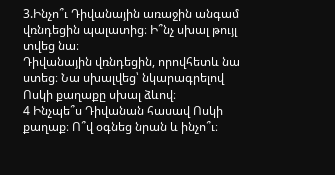3.Ինչո՞ւ Դիվանային առաջին անգամ վռնդեցին պալատից։ Ի՞նչ սխալ թույլ տվեց նա։
Դիվանային վռնդեցին, որովհետև նա ստեց։ Նա սխալվեց՝ նկարագրելով Ոսկի քաղաքը սխալ ձևով։
4 Ինչպե՞ս Դիվանան հասավ Ոսկի քաղաք։ Ո՞վ օգնեց նրան և ինչո՞ւ։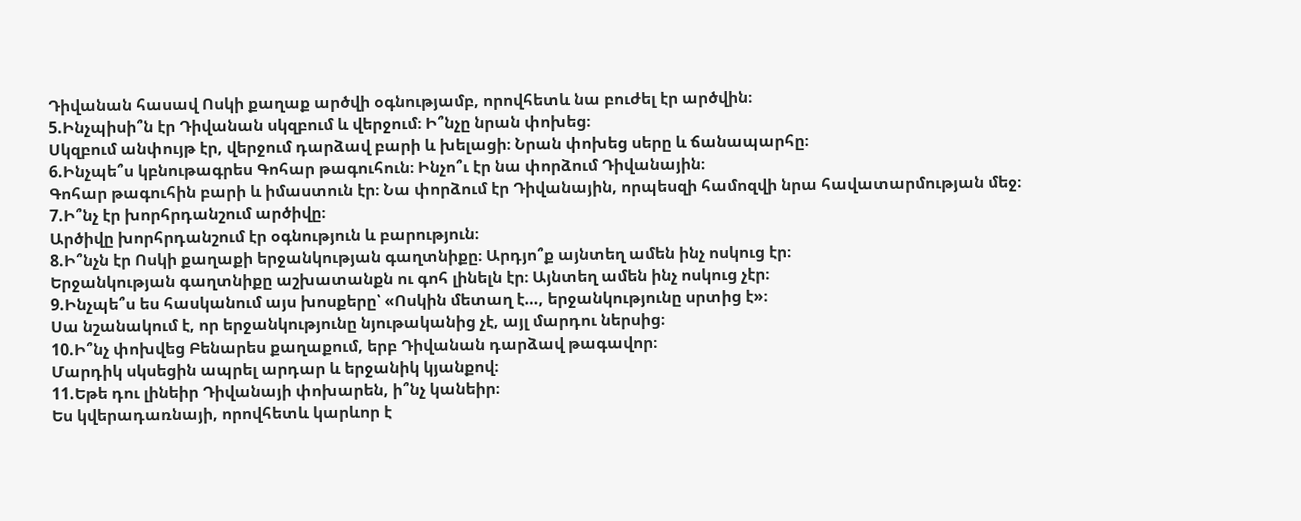Դիվանան հասավ Ոսկի քաղաք արծվի օգնությամբ, որովհետև նա բուժել էր արծվին։
5.Ինչպիսի՞ն էր Դիվանան սկզբում և վերջում։ Ի՞նչը նրան փոխեց։
Սկզբում անփույթ էր, վերջում դարձավ բարի և խելացի։ Նրան փոխեց սերը և ճանապարհը։
6.Ինչպե՞ս կբնութագրես Գոհար թագուհուն։ Ինչո՞ւ էր նա փորձում Դիվանային։
Գոհար թագուհին բարի և իմաստուն էր։ Նա փորձում էր Դիվանային, որպեսզի համոզվի նրա հավատարմության մեջ։
7.Ի՞նչ էր խորհրդանշում արծիվը։
Արծիվը խորհրդանշում էր օգնություն և բարություն։
8.Ի՞նչն էր Ոսկի քաղաքի երջանկության գաղտնիքը։ Արդյո՞ք այնտեղ ամեն ինչ ոսկուց էր։
Երջանկության գաղտնիքը աշխատանքն ու գոհ լինելն էր։ Այնտեղ ամեն ինչ ոսկուց չէր։
9.Ինչպե՞ս ես հասկանում այս խոսքերը՝ «Ոսկին մետաղ է…, երջանկությունը սրտից է»։
Սա նշանակում է, որ երջանկությունը նյութականից չէ, այլ մարդու ներսից։
10.Ի՞նչ փոխվեց Բենարես քաղաքում, երբ Դիվանան դարձավ թագավոր։
Մարդիկ սկսեցին ապրել արդար և երջանիկ կյանքով։
11.Եթե դու լինեիր Դիվանայի փոխարեն, ի՞նչ կանեիր։
Ես կվերադառնայի, որովհետև կարևոր է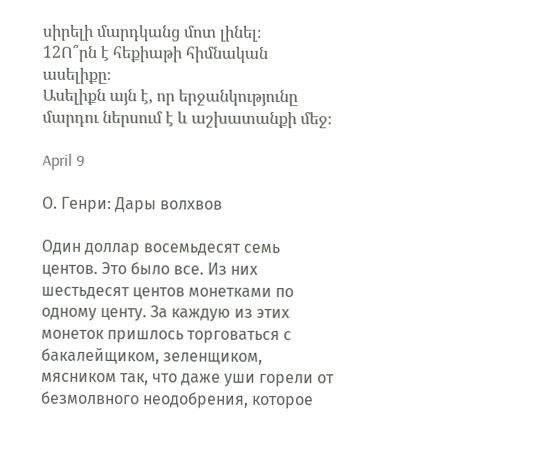սիրելի մարդկանց մոտ լինել։
12Ո՞րն է հեքիաթի հիմնական ասելիքը։
Ասելիքն այն է, որ երջանկությունը մարդու ներսում է և աշխատանքի մեջ։

April 9

О. Генри: Дары волхвов

Один доллар восемьдесят семь центов. Это было все. Из них шестьдесят центов монетками по одному центу. За каждую из этих монеток пришлось торговаться с бакалейщиком, зеленщиком, мясником так, что даже уши горели от безмолвного неодобрения, которое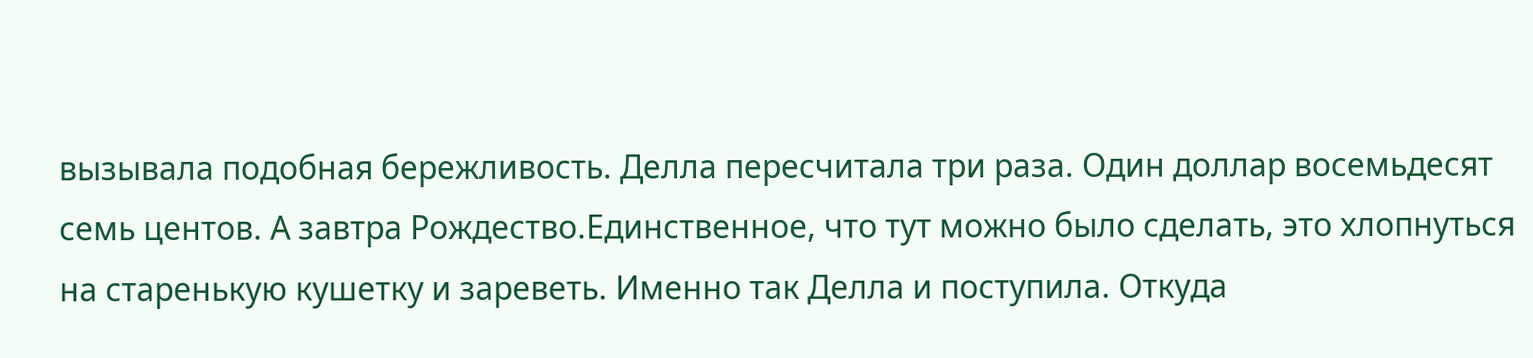вызывала подобная бережливость. Делла пересчитала три раза. Один доллар восемьдесят семь центов. А завтра Рождество.Единственное, что тут можно было сделать, это хлопнуться на старенькую кушетку и зареветь. Именно так Делла и поступила. Откуда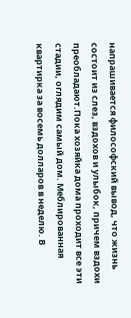напрашивается философский вывод, что жизнь состоит из слез, вздохов и улыбок, причем вздохи преобладают.Пока хозяйка дома проходит все эти стадии, оглядим самый дом. Меблированная квартирка за восемь долларов в неделю. В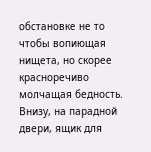обстановке не то чтобы вопиющая нищета, но скорее красноречиво молчащая бедность. Внизу, на парадной двери, ящик для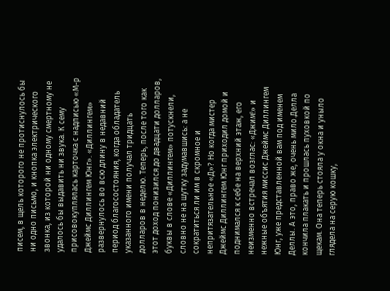писем, в щель которого не протиснулось бы ни одно письмо, и кнопка электрического звонка, из которой ни одному смертному не удалось бы выдавить ни звука. К сему присовокуплялась карточка с надписью «М-р Джеймс Диллингем Юнг». «Диллингем» развернулось во всю длину в недавний период благосостояния, когда обладатель указанного имени получал тридцать долларов в неделю. Теперь, после того как этот доход понизился до двадцати долларов, буквы в слове «Диллингем» потускнели, словно не на шутку задумавшись: а не сократиться ли им в скромное и непритязательное «Д»? Но когда мистер Джеймс Диллингем Юнг приходил домой и поднимался к себе на верхний этаж, его неизменно встречал возглас: «Джим!» и нежные объятия миссис Джеймс Диллингем Юнг, уже представленной вам под именем Деллы. А это, право же, очень мило.Делла кончила плакать и прошлась пуховкой по щекам. Она теперь стояла у окна и уныло глядела на серую кошку,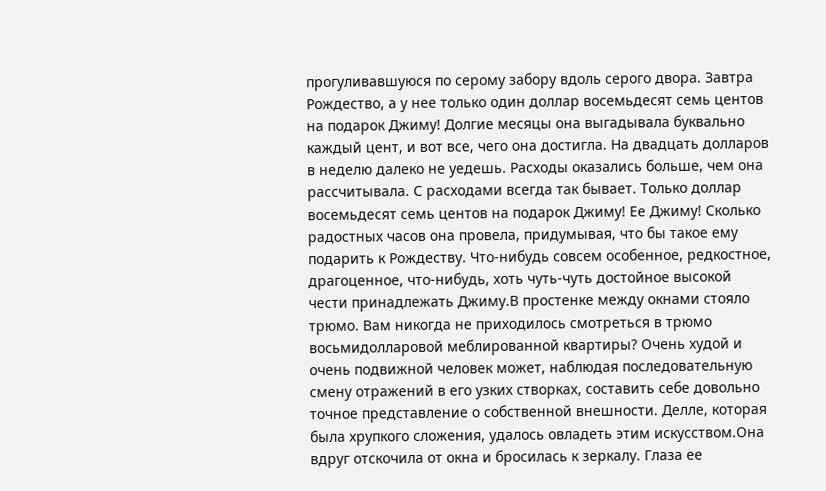прогуливавшуюся по серому забору вдоль серого двора. Завтра Рождество, а у нее только один доллар восемьдесят семь центов на подарок Джиму! Долгие месяцы она выгадывала буквально каждый цент, и вот все, чего она достигла. На двадцать долларов в неделю далеко не уедешь. Расходы оказались больше, чем она рассчитывала. С расходами всегда так бывает. Только доллар восемьдесят семь центов на подарок Джиму! Ее Джиму! Сколько радостных часов она провела, придумывая, что бы такое ему подарить к Рождеству. Что-нибудь совсем особенное, редкостное, драгоценное, что-нибудь, хоть чуть-чуть достойное высокой чести принадлежать Джиму.В простенке между окнами стояло трюмо. Вам никогда не приходилось смотреться в трюмо восьмидолларовой меблированной квартиры? Очень худой и очень подвижной человек может, наблюдая последовательную смену отражений в его узких створках, составить себе довольно точное представление о собственной внешности. Делле, которая была хрупкого сложения, удалось овладеть этим искусством.Она вдруг отскочила от окна и бросилась к зеркалу. Глаза ее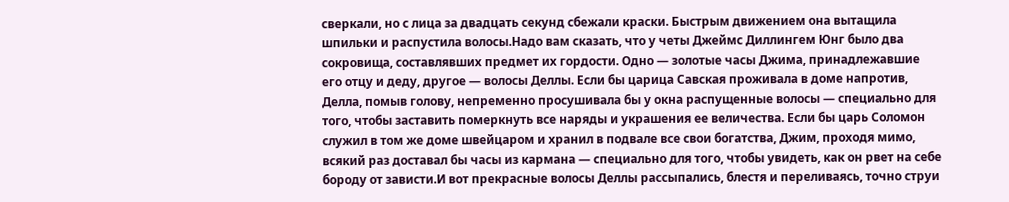сверкали, но с лица за двадцать секунд сбежали краски. Быстрым движением она вытащила шпильки и распустила волосы.Надо вам сказать, что у четы Джеймс Диллингем Юнг было два сокровища, составлявших предмет их гордости. Одно — золотые часы Джима, принадлежавшие его отцу и деду, другое — волосы Деллы. Если бы царица Савская проживала в доме напротив, Делла, помыв голову, непременно просушивала бы у окна распущенные волосы — специально для того, чтобы заставить померкнуть все наряды и украшения ее величества. Если бы царь Соломон служил в том же доме швейцаром и хранил в подвале все свои богатства, Джим, проходя мимо, всякий раз доставал бы часы из кармана — специально для того, чтобы увидеть, как он рвет на себе бороду от зависти.И вот прекрасные волосы Деллы рассыпались, блестя и переливаясь, точно струи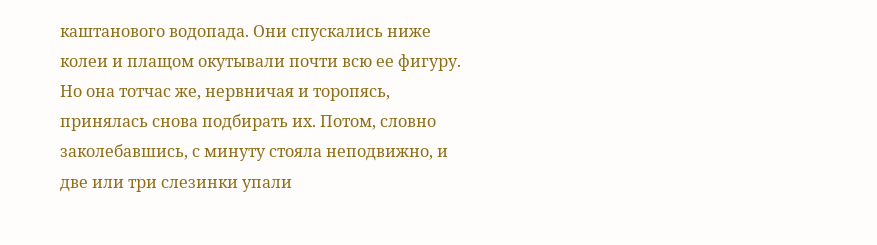каштанового водопада. Они спускались ниже колеи и плащом окутывали почти всю ее фигуру. Но она тотчас же, нервничая и торопясь, принялась снова подбирать их. Потом, словно заколебавшись, с минуту стояла неподвижно, и две или три слезинки упали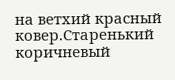на ветхий красный ковер.Старенький коричневый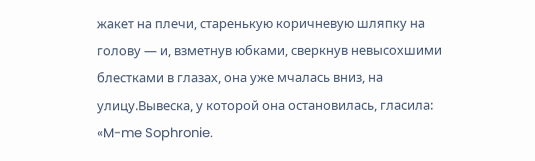жакет на плечи, старенькую коричневую шляпку на голову — и, взметнув юбками, сверкнув невысохшими блестками в глазах, она уже мчалась вниз, на улицу.Вывеска, у которой она остановилась, гласила: «M-me Sophronie.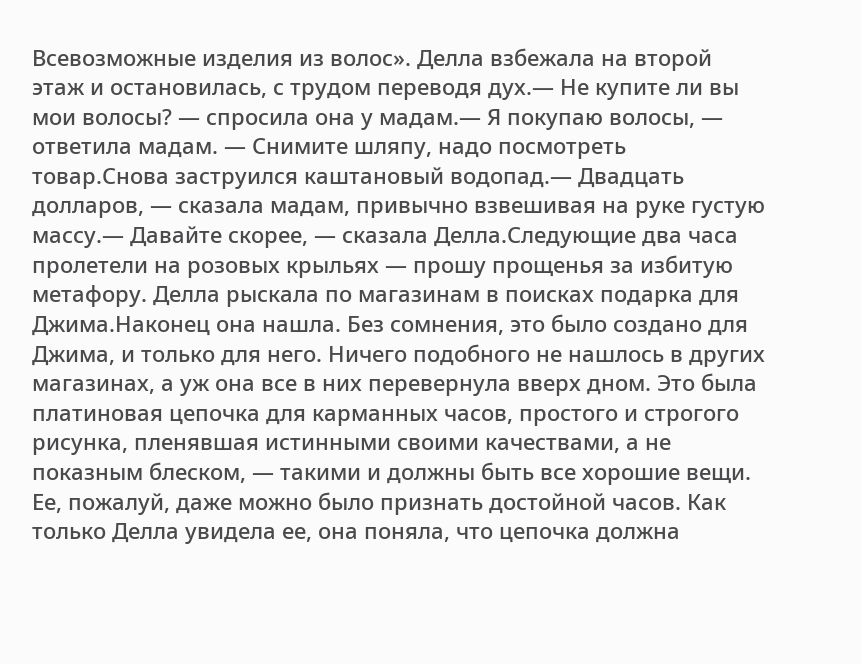Всевозможные изделия из волос». Делла взбежала на второй этаж и остановилась, с трудом переводя дух.— Не купите ли вы мои волосы? — спросила она у мадам.— Я покупаю волосы, — ответила мадам. — Снимите шляпу, надо посмотреть товар.Снова заструился каштановый водопад.— Двадцать долларов, — сказала мадам, привычно взвешивая на руке густую массу.— Давайте скорее, — сказала Делла.Следующие два часа пролетели на розовых крыльях — прошу прощенья за избитую метафору. Делла рыскала по магазинам в поисках подарка для Джима.Наконец она нашла. Без сомнения, это было создано для Джима, и только для него. Ничего подобного не нашлось в других магазинах, а уж она все в них перевернула вверх дном. Это была платиновая цепочка для карманных часов, простого и строгого рисунка, пленявшая истинными своими качествами, а не показным блеском, — такими и должны быть все хорошие вещи. Ее, пожалуй, даже можно было признать достойной часов. Как только Делла увидела ее, она поняла, что цепочка должна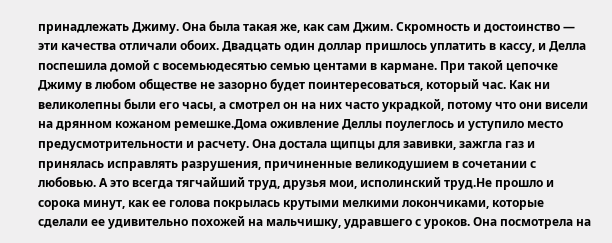принадлежать Джиму. Она была такая же, как сам Джим. Скромность и достоинство — эти качества отличали обоих. Двадцать один доллар пришлось уплатить в кассу, и Делла поспешила домой с восемьюдесятью семью центами в кармане. При такой цепочке Джиму в любом обществе не зазорно будет поинтересоваться, который час. Как ни великолепны были его часы, а смотрел он на них часто украдкой, потому что они висели на дрянном кожаном ремешке.Дома оживление Деллы поулеглось и уступило место предусмотрительности и расчету. Она достала щипцы для завивки, зажгла газ и принялась исправлять разрушения, причиненные великодушием в сочетании с любовью. А это всегда тягчайший труд, друзья мои, исполинский труд.Не прошло и сорока минут, как ее голова покрылась крутыми мелкими локончиками, которые сделали ее удивительно похожей на мальчишку, удравшего с уроков. Она посмотрела на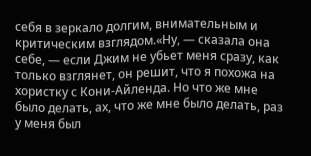себя в зеркало долгим, внимательным и критическим взглядом.«Ну, — сказала она себе, — если Джим не убьет меня сразу, как только взглянет, он решит, что я похожа на хористку с Кони-Айленда. Но что же мне было делать, ах, что же мне было делать, раз у меня был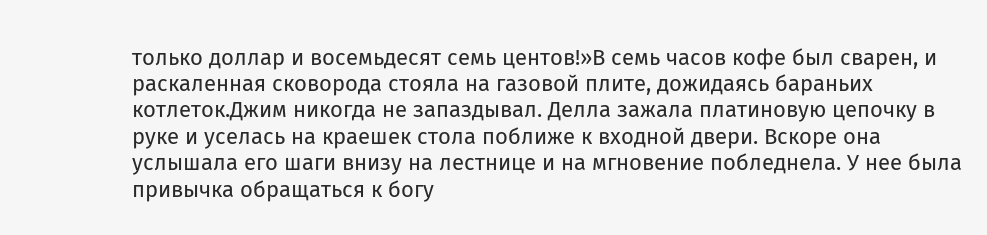только доллар и восемьдесят семь центов!»В семь часов кофе был сварен, и раскаленная сковорода стояла на газовой плите, дожидаясь бараньих котлеток.Джим никогда не запаздывал. Делла зажала платиновую цепочку в руке и уселась на краешек стола поближе к входной двери. Вскоре она услышала его шаги внизу на лестнице и на мгновение побледнела. У нее была привычка обращаться к богу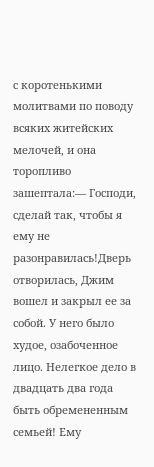с коротенькими молитвами по поводу всяких житейских мелочей, и она торопливо зашептала:— Господи, сделай так, чтобы я ему не разонравилась!Дверь отворилась, Джим вошел и закрыл ее за собой. У него было худое, озабоченное лицо. Нелегкое дело в двадцать два года быть обремененным семьей! Ему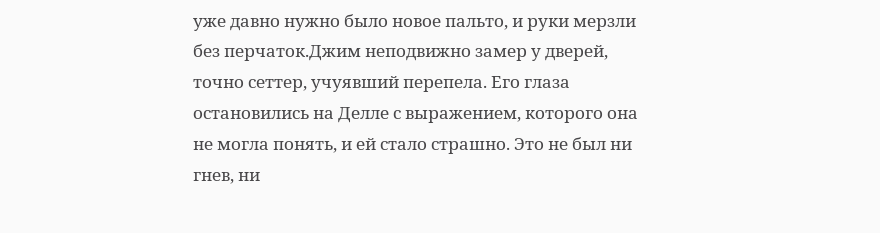уже давно нужно было новое пальто, и руки мерзли без перчаток.Джим неподвижно замер у дверей, точно сеттер, учуявший перепела. Его глаза остановились на Делле с выражением, которого она не могла понять, и ей стало страшно. Это не был ни гнев, ни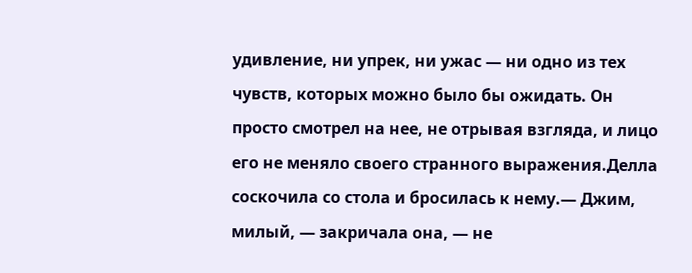удивление, ни упрек, ни ужас — ни одно из тех чувств, которых можно было бы ожидать. Он просто смотрел на нее, не отрывая взгляда, и лицо его не меняло своего странного выражения.Делла соскочила со стола и бросилась к нему.— Джим, милый, — закричала она, — не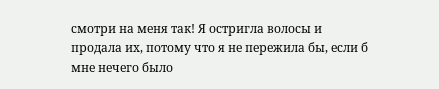смотри на меня так! Я остригла волосы и продала их, потому что я не пережила бы, если б мне нечего было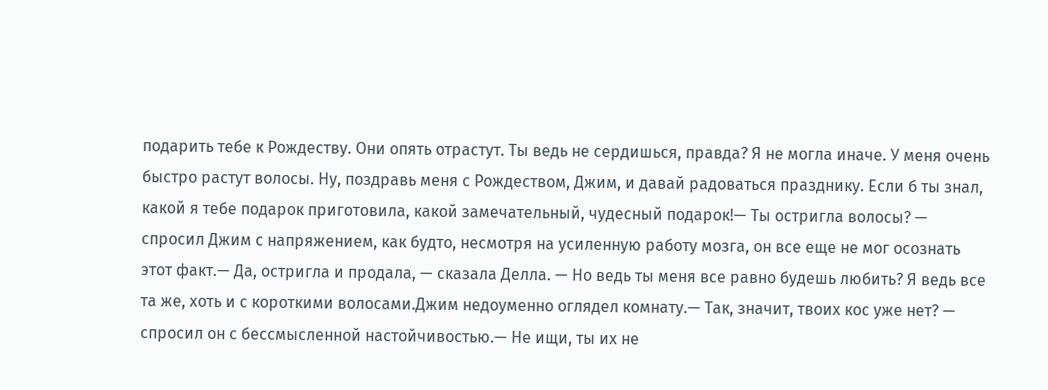подарить тебе к Рождеству. Они опять отрастут. Ты ведь не сердишься, правда? Я не могла иначе. У меня очень быстро растут волосы. Ну, поздравь меня с Рождеством, Джим, и давай радоваться празднику. Если б ты знал, какой я тебе подарок приготовила, какой замечательный, чудесный подарок!— Ты остригла волосы? — спросил Джим с напряжением, как будто, несмотря на усиленную работу мозга, он все еще не мог осознать этот факт.— Да, остригла и продала, — сказала Делла. — Но ведь ты меня все равно будешь любить? Я ведь все та же, хоть и с короткими волосами.Джим недоуменно оглядел комнату.— Так, значит, твоих кос уже нет? — спросил он с бессмысленной настойчивостью.— Не ищи, ты их не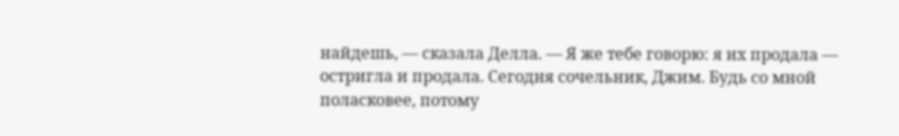найдешь, — сказала Делла. — Я же тебе говорю: я их продала — остригла и продала. Сегодня сочельник, Джим. Будь со мной поласковее, потому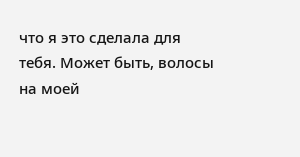что я это сделала для тебя. Может быть, волосы на моей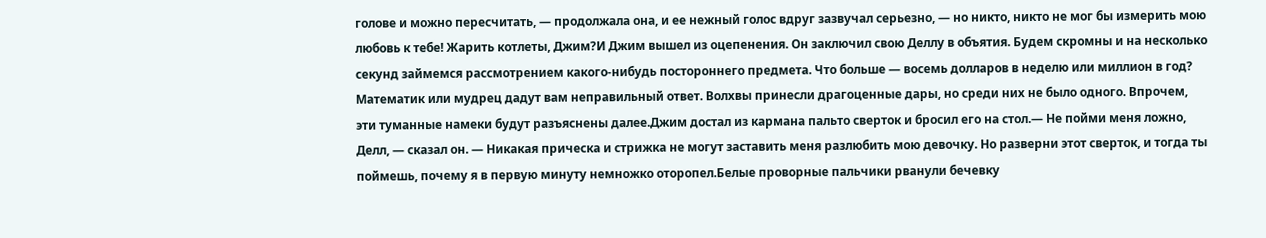голове и можно пересчитать, — продолжала она, и ее нежный голос вдруг зазвучал серьезно, — но никто, никто не мог бы измерить мою любовь к тебе! Жарить котлеты, Джим?И Джим вышел из оцепенения. Он заключил свою Деллу в объятия. Будем скромны и на несколько секунд займемся рассмотрением какого-нибудь постороннего предмета. Что больше — восемь долларов в неделю или миллион в год? Математик или мудрец дадут вам неправильный ответ. Волхвы принесли драгоценные дары, но среди них не было одного. Впрочем, эти туманные намеки будут разъяснены далее.Джим достал из кармана пальто сверток и бросил его на стол.— Не пойми меня ложно, Делл, — сказал он. — Никакая прическа и стрижка не могут заставить меня разлюбить мою девочку. Но разверни этот сверток, и тогда ты поймешь, почему я в первую минуту немножко оторопел.Белые проворные пальчики рванули бечевку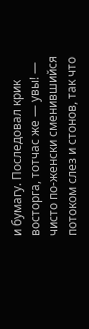и бумагу. Последовал крик восторга, тотчас же — увы! — чисто по-женски сменившийся потоком слез и стонов, так что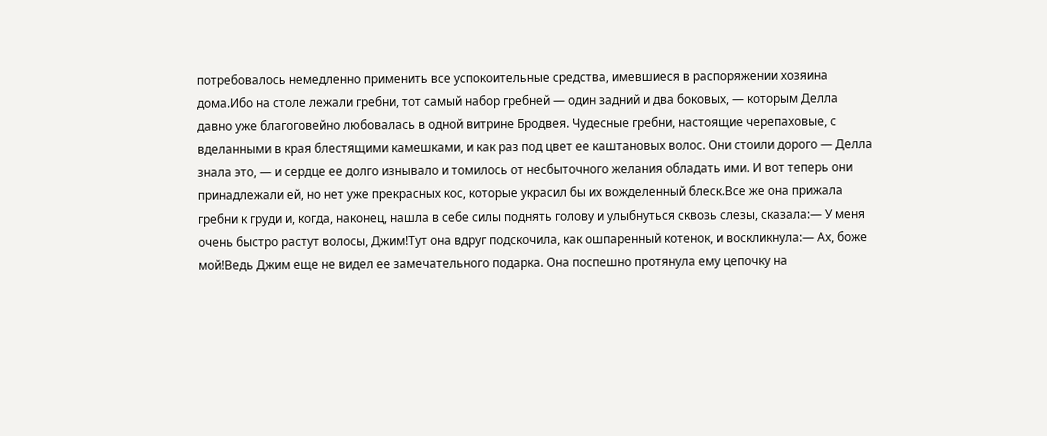потребовалось немедленно применить все успокоительные средства, имевшиеся в распоряжении хозяина дома.Ибо на столе лежали гребни, тот самый набор гребней — один задний и два боковых, — которым Делла давно уже благоговейно любовалась в одной витрине Бродвея. Чудесные гребни, настоящие черепаховые, с вделанными в края блестящими камешками, и как раз под цвет ее каштановых волос. Они стоили дорого — Делла знала это, — и сердце ее долго изнывало и томилось от несбыточного желания обладать ими. И вот теперь они принадлежали ей, но нет уже прекрасных кос, которые украсил бы их вожделенный блеск.Все же она прижала гребни к груди и, когда, наконец, нашла в себе силы поднять голову и улыбнуться сквозь слезы, сказала:— У меня очень быстро растут волосы, Джим!Тут она вдруг подскочила, как ошпаренный котенок, и воскликнула:— Ах, боже мой!Ведь Джим еще не видел ее замечательного подарка. Она поспешно протянула ему цепочку на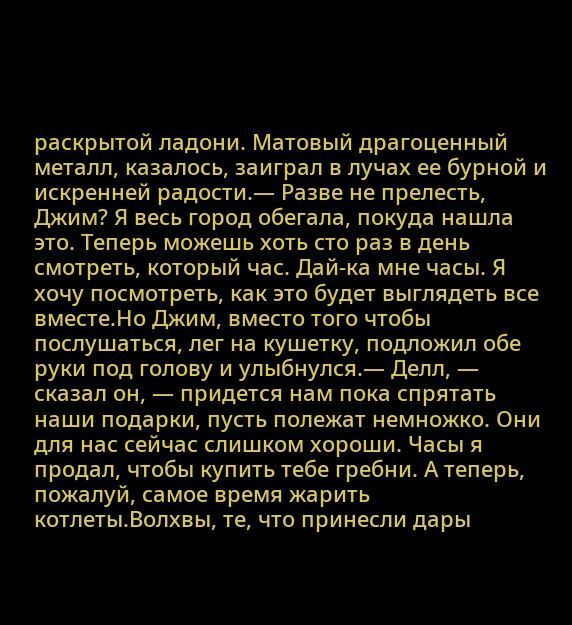раскрытой ладони. Матовый драгоценный металл, казалось, заиграл в лучах ее бурной и искренней радости.— Разве не прелесть, Джим? Я весь город обегала, покуда нашла это. Теперь можешь хоть сто раз в день смотреть, который час. Дай-ка мне часы. Я хочу посмотреть, как это будет выглядеть все вместе.Но Джим, вместо того чтобы послушаться, лег на кушетку, подложил обе руки под голову и улыбнулся.— Делл, — сказал он, — придется нам пока спрятать наши подарки, пусть полежат немножко. Они для нас сейчас слишком хороши. Часы я продал, чтобы купить тебе гребни. А теперь, пожалуй, самое время жарить котлеты.Волхвы, те, что принесли дары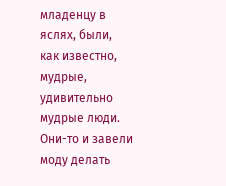младенцу в яслях, были, как известно, мудрые, удивительно мудрые люди. Они-то и завели моду делать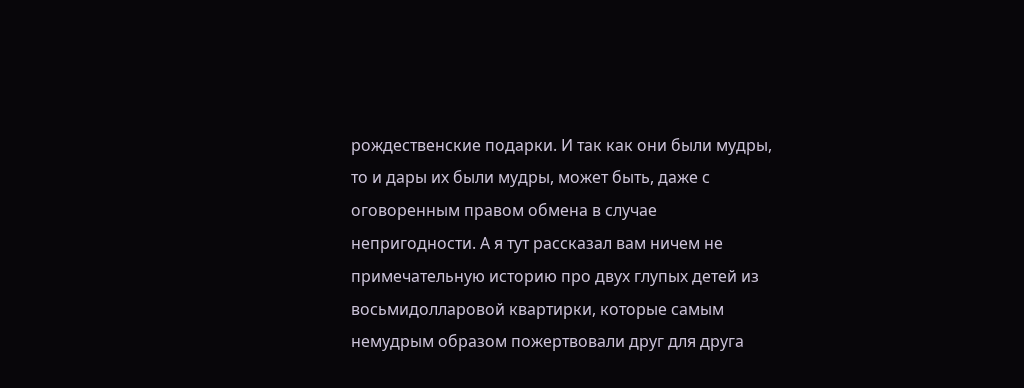рождественские подарки. И так как они были мудры, то и дары их были мудры, может быть, даже с оговоренным правом обмена в случае непригодности. А я тут рассказал вам ничем не примечательную историю про двух глупых детей из восьмидолларовой квартирки, которые самым немудрым образом пожертвовали друг для друга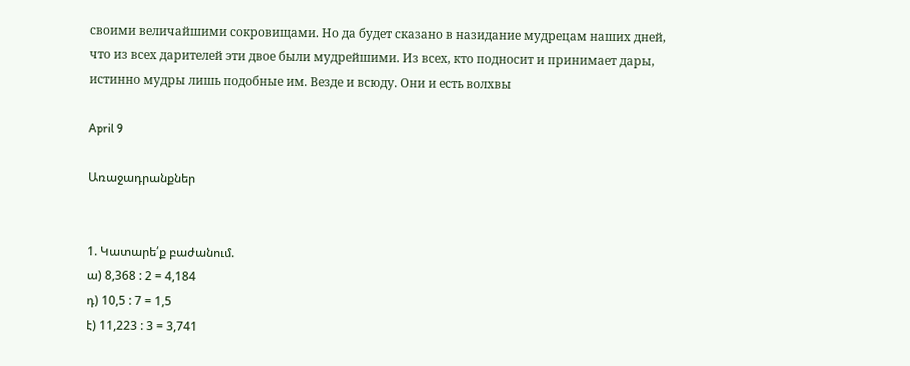своими величайшими сокровищами. Но да будет сказано в назидание мудрецам наших дней, что из всех дарителей эти двое были мудрейшими. Из всех, кто подносит и принимает дары, истинно мудры лишь подобные им. Везде и всюду. Они и есть волхвы

April 9

Առաջադրանքներ


1. Կատարե՛ք բաժանում.
ա) 8,368 : 2 = 4,184
դ) 10,5 : 7 = 1,5
է) 11,223 : 3 = 3,741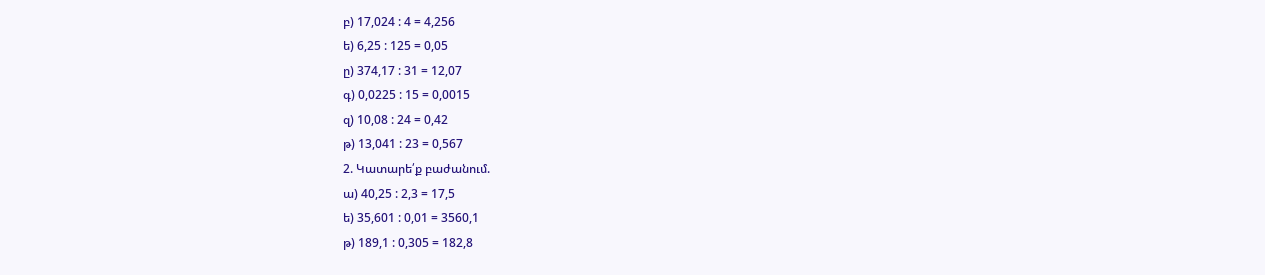բ) 17,024 : 4 = 4,256
ե) 6,25 : 125 = 0,05
ը) 374,17 : 31 = 12,07
գ) 0,0225 : 15 = 0,0015
զ) 10,08 : 24 = 0,42
թ) 13,041 : 23 = 0,567
2. Կատարե՛ք բաժանում.
ա) 40,25 : 2,3 = 17,5
ե) 35,601 : 0,01 = 3560,1
թ) 189,1 : 0,305 = 182,8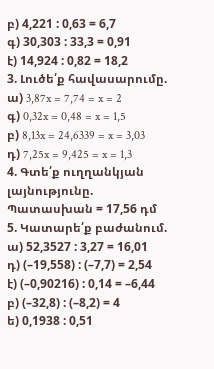բ) 4,221 : 0,63 = 6,7
գ) 30,303 : 33,3 = 0,91
է) 14,924 : 0,82 = 18,2
3. Լուծե՛ք հավասարումը.
ա) 3,87x = 7,74 = x = 2
գ) 0,32x = 0,48 = x = 1,5
բ) 8,13x = 24,6339 = x = 3,03
դ) 7,25x = 9,425 = x = 1,3
4. Գտե՛ք ուղղանկյան լայնությունը.
Պատասխան = 17,56 դմ
5. Կատարե՛ք բաժանում.
ա) 52,3527 : 3,27 = 16,01
դ) (–19,558) : (–7,7) = 2,54
է) (–0,90216) : 0,14 = –6,44
բ) (–32,8) : (–8,2) = 4
ե) 0,1938 : 0,51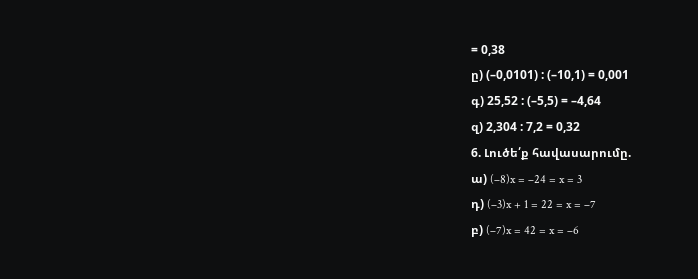= 0,38
ը) (–0,0101) : (–10,1) = 0,001
գ) 25,52 : (–5,5) = –4,64
զ) 2,304 : 7,2 = 0,32
6. Լուծե՛ք հավասարումը.
ա) (–8)x = –24 = x = 3
դ) (–3)x + 1 = 22 = x = –7
բ) (–7)x = 42 = x = –6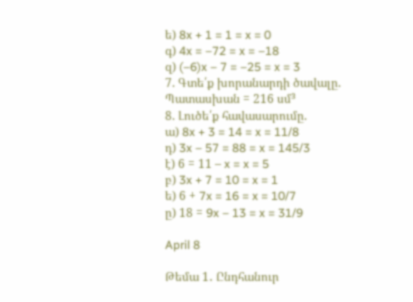ե) 8x + 1 = 1 = x = 0
գ) 4x = –72 = x = –18
զ) (–6)x – 7 = –25 = x = 3
7. Գտե՛ք խորանարդի ծավալը.
Պատասխան = 216 սմ³
8. Լուծե՛ք հավասարումը.
ա) 8x + 3 = 14 = x = 11/8
դ) 3x – 57 = 88 = x = 145/3
է) 6 = 11 – x = x = 5
բ) 3x + 7 = 10 = x = 1
ե) 6 + 7x = 16 = x = 10/7
ը) 18 = 9x – 13 = x = 31/9

April 8

Թեմա 1․ Ընդհանուր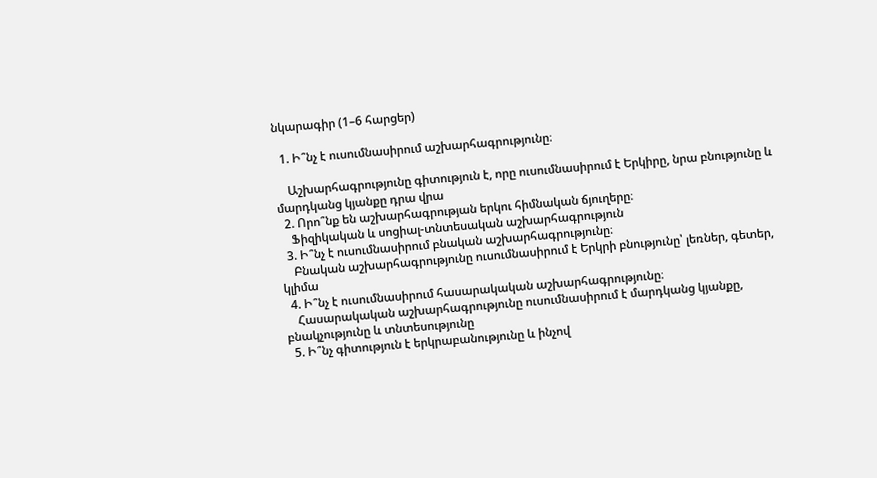նկարագիր (1–6 հարցեր)

  1. Ի՞նչ է ուսումնասիրում աշխարհագրությունը։

    Աշխարհագրությունը գիտություն է, որը ուսումնասիրում է Երկիրը, նրա բնությունը և մարդկանց կյանքը դրա վրա
  2. Որո՞նք են աշխարհագրության երկու հիմնական ճյուղերը։
    Ֆիզիկական և սոցիալ-տնտեսական աշխարհագրություն
  3. Ի՞նչ է ուսումնասիրում բնական աշխարհագրությունը։
    Բնական աշխարհագրությունը ուսումնասիրում է Երկրի բնությունը՝ լեռներ, գետեր, կլիմա
  4. Ի՞նչ է ուսումնասիրում հասարակական աշխարհագրությունը։
    Հասարակական աշխարհագրությունը ուսումնասիրում է մարդկանց կյանքը, բնակչությունը և տնտեսությունը
  5. Ի՞նչ գիտություն է երկրաբանությունը և ինչով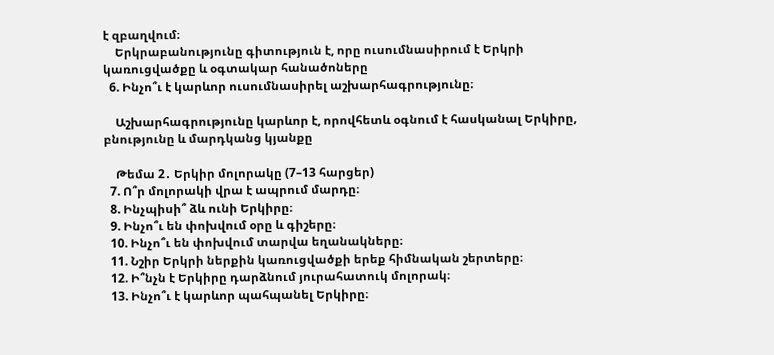է զբաղվում։
    Երկրաբանությունը գիտություն է, որը ուսումնասիրում է Երկրի կառուցվածքը և օգտակար հանածոները
  6. Ինչո՞ւ է կարևոր ուսումնասիրել աշխարհագրությունը։

    Աշխարհագրությունը կարևոր է, որովհետև օգնում է հասկանալ Երկիրը, բնությունը և մարդկանց կյանքը

    Թեմա 2․ Երկիր մոլորակը (7–13 հարցեր)
  7. Ո՞ր մոլորակի վրա է ապրում մարդը։
  8. Ինչպիսի՞ ձև ունի Երկիրը։
  9. Ինչո՞ւ են փոխվում օրը և գիշերը։
  10. Ինչո՞ւ են փոխվում տարվա եղանակները։
  11. Նշիր Երկրի ներքին կառուցվածքի երեք հիմնական շերտերը։
  12. Ի՞նչն է Երկիրը դարձնում յուրահատուկ մոլորակ։
  13. Ինչո՞ւ է կարևոր պահպանել Երկիրը։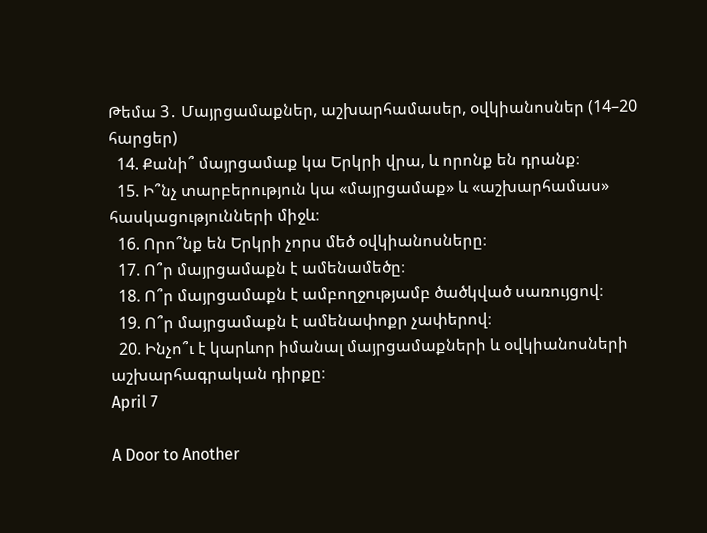Թեմա 3․ Մայրցամաքներ, աշխարհամասեր, օվկիանոսներ (14–20 հարցեր)
  14. Քանի՞ մայրցամաք կա Երկրի վրա, և որոնք են դրանք։
  15. Ի՞նչ տարբերություն կա «մայրցամաք» և «աշխարհամաս» հասկացությունների միջև։
  16. Որո՞նք են Երկրի չորս մեծ օվկիանոսները։
  17. Ո՞ր մայրցամաքն է ամենամեծը։
  18. Ո՞ր մայրցամաքն է ամբողջությամբ ծածկված սառույցով։
  19. Ո՞ր մայրցամաքն է ամենափոքր չափերով։
  20. Ինչո՞ւ է կարևոր իմանալ մայրցամաքների և օվկիանոսների աշխարհագրական դիրքը։
April 7

A Door to Another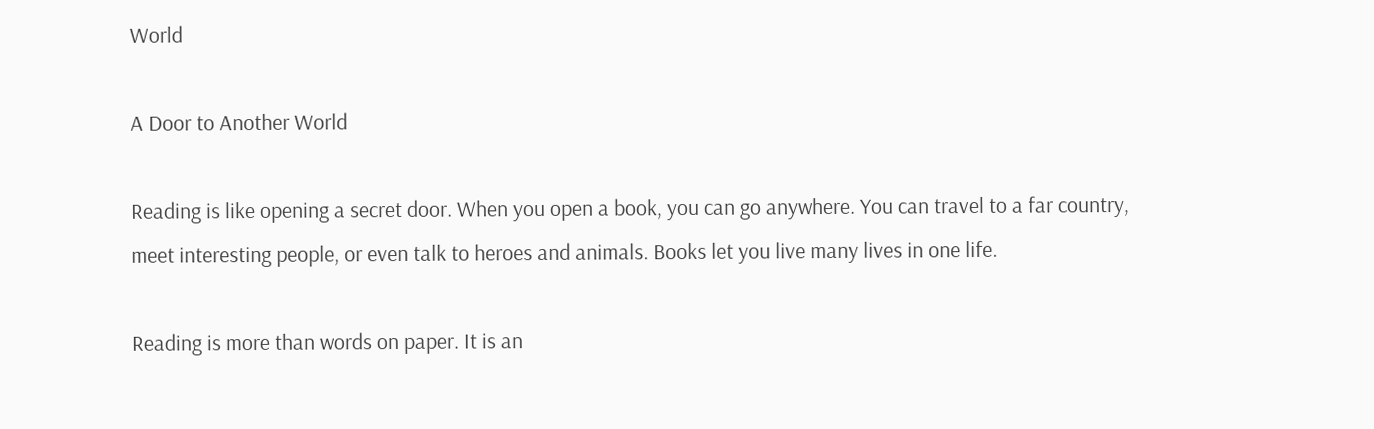World

A Door to Another World

Reading is like opening a secret door. When you open a book, you can go anywhere. You can travel to a far country, meet interesting people, or even talk to heroes and animals. Books let you live many lives in one life.

Reading is more than words on paper. It is an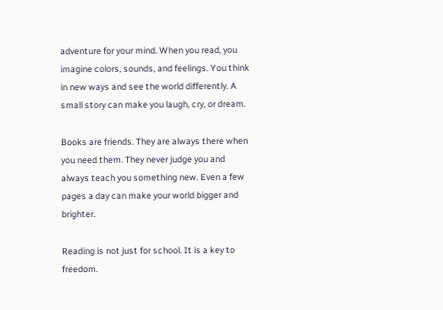adventure for your mind. When you read, you imagine colors, sounds, and feelings. You think in new ways and see the world differently. A small story can make you laugh, cry, or dream.

Books are friends. They are always there when you need them. They never judge you and always teach you something new. Even a few pages a day can make your world bigger and brighter.

Reading is not just for school. It is a key to freedom.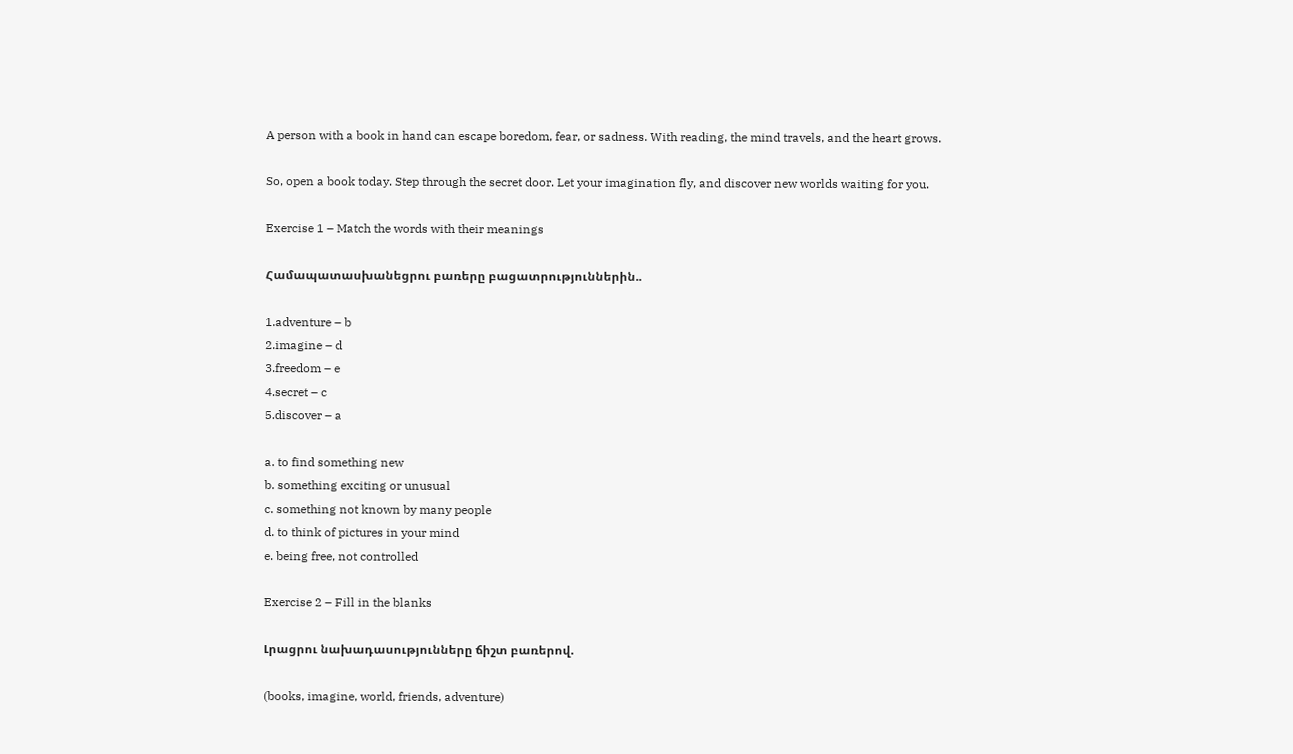A person with a book in hand can escape boredom, fear, or sadness. With reading, the mind travels, and the heart grows.

So, open a book today. Step through the secret door. Let your imagination fly, and discover new worlds waiting for you.

Exercise 1 – Match the words with their meanings

Համապատասխանեցրու բառերը բացատրություններին..

1.adventure – b
2.imagine – d
3.freedom – e
4.secret – c
5.discover – a

a. to find something new
b. something exciting or unusual
c. something not known by many people
d. to think of pictures in your mind
e. being free, not controlled

Exercise 2 – Fill in the blanks

Լրացրու նախադասությունները ճիշտ բառերով.

(books, imagine, world, friends, adventure)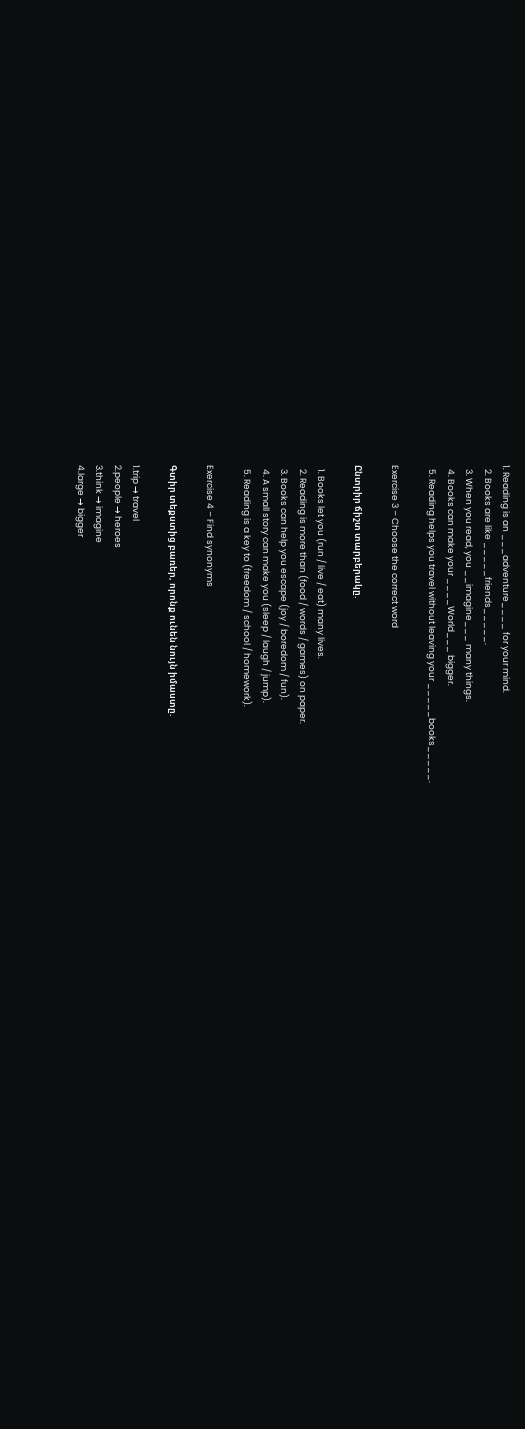1. Reading is an ___adventure____ for your mind.
  2. Books are like _____friends_____.
  3. When you read, you __imagine___ many things.
  4. Books can make your ____World___ bigger.
  5. Reading helps you travel without leaving your _____books_____.

Exercise 3 – Choose the correct word

Ընտրիր ճիշտ տարբերակը.

  1. Books let you (run / live / eat) many lives.
  2. Reading is more than (food / words / games) on paper.
  3. Books can help you escape (joy / boredom / fun).
  4. A small story can make you (sleep / laugh / jump).
  5. Reading is a key to (freedom / school / homework).

Exercise 4 – Find synonyms

Գտիր տեքստից բառեր, որոնք ունեն նույն իմաստը.

1.trip → travel
2.people → heroes
3.think → imagine
4.large → bigger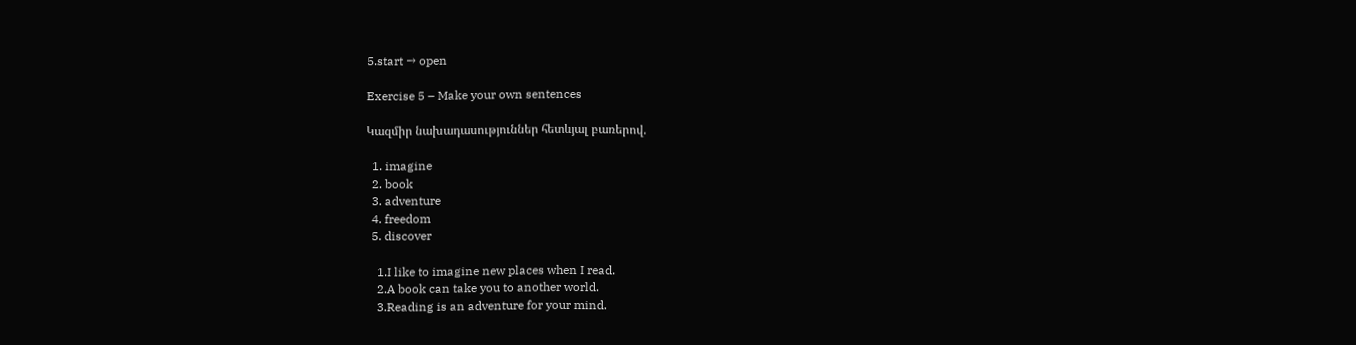5.start → open

Exercise 5 – Make your own sentences

Կազմիր նախադասություններ հետևյալ բառերով.

  1. imagine
  2. book
  3. adventure
  4. freedom
  5. discover

    1.I like to imagine new places when I read.
    2.A book can take you to another world.
    3.Reading is an adventure for your mind.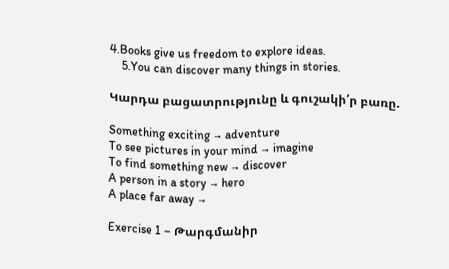4.Books give us freedom to explore ideas.
    5.You can discover many things in stories.

Կարդա բացատրությունը և գուշակի՛ր բառը.

Something exciting → adventure
To see pictures in your mind → imagine
To find something new → discover
A person in a story → hero
A place far away →

Exercise 1 – Թարգմանիր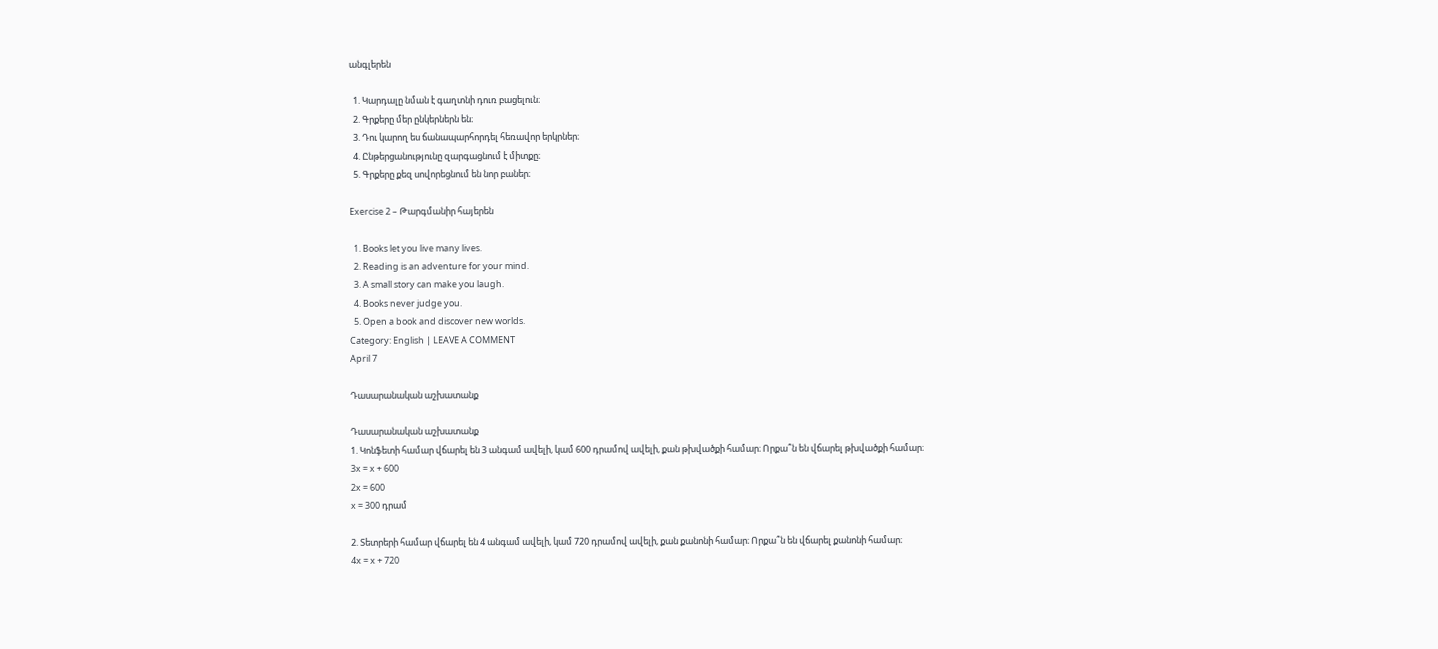անգլերեն

  1. Կարդալը նման է գաղտնի դուռ բացելուն։
  2. Գրքերը մեր ընկերներն են։
  3. Դու կարող ես ճանապարհորդել հեռավոր երկրներ։
  4. Ընթերցանությունը զարգացնում է միտքը։
  5. Գրքերը քեզ սովորեցնում են նոր բաներ։

Exercise 2 – Թարգմանիր հայերեն

  1. Books let you live many lives.
  2. Reading is an adventure for your mind.
  3. A small story can make you laugh.
  4. Books never judge you.
  5. Open a book and discover new worlds.
Category: English | LEAVE A COMMENT
April 7

Դասարանական աշխատանք

Դասարանական աշխատանք
1. Կոնֆետի համար վճարել են 3 անգամ ավելի, կամ 600 դրամով ավելի, քան թխվածքի համար։ Որքա՞ն են վճարել թխվածքի համար։
3x = x + 600
2x = 600
x = 300 դրամ

2. Տետրերի համար վճարել են 4 անգամ ավելի, կամ 720 դրամով ավելի, քան քանոնի համար։ Որքա՞ն են վճարել քանոնի համար։
4x = x + 720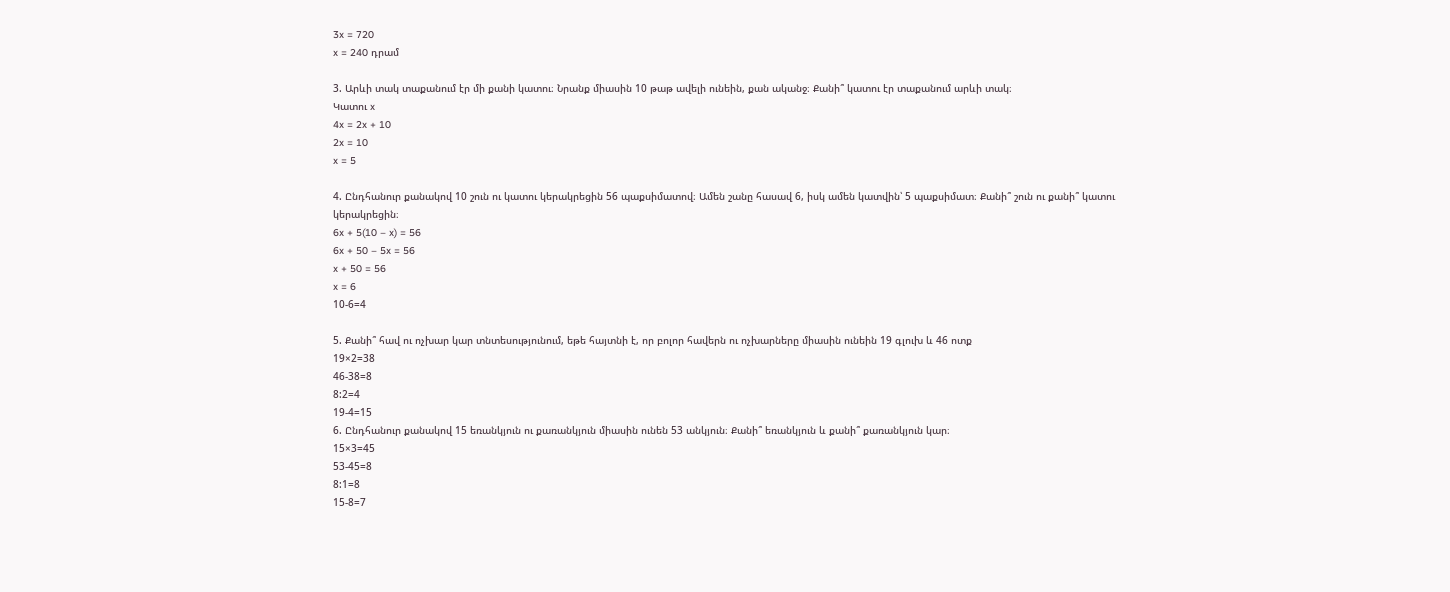3x = 720
x = 240 դրամ

3. Արևի տակ տաքանում էր մի քանի կատու։ Նրանք միասին 10 թաթ ավելի ունեին, քան ականջ։ Քանի՞ կատու էր տաքանում արևի տակ։
Կատու x
4x = 2x + 10
2x = 10
x = 5

4. Ընդհանուր քանակով 10 շուն ու կատու կերակրեցին 56 պաքսիմատով։ Ամեն շանը հասավ 6, իսկ ամեն կատվին՝ 5 պաքսիմատ։ Քանի՞ շուն ու քանի՞ կատու կերակրեցին։
6x + 5(10 – x) = 56
6x + 50 – 5x = 56
x + 50 = 56
x = 6
10-6=4

5. Քանի՞ հավ ու ոչխար կար տնտեսությունում, եթե հայտնի է, որ բոլոր հավերն ու ոչխարները միասին ունեին 19 գլուխ և 46 ոտք
19×2=38
46-38=8
8:2=4
19-4=15
6. Ընդհանուր քանակով 15 եռանկյուն ու քառանկյուն միասին ունեն 53 անկյուն։ Քանի՞ եռանկյուն և քանի՞ քառանկյուն կար։
15×3=45
53-45=8
8:1=8
15-8=7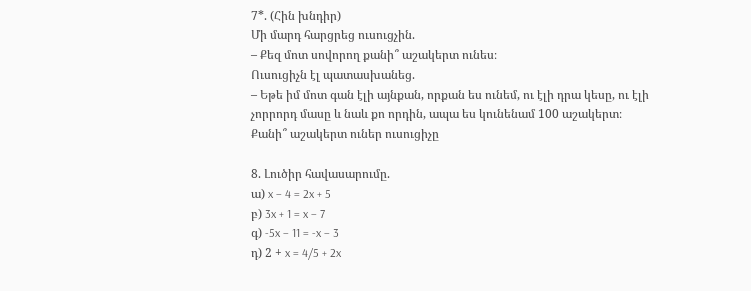7*. (Հին խնդիր)
Մի մարդ հարցրեց ուսուցչին.
– Քեզ մոտ սովորող քանի՞ աշակերտ ունես։
Ուսուցիչն էլ պատասխանեց.
– Եթե իմ մոտ գան էլի այնքան, որքան ես ունեմ, ու էլի դրա կեսը, ու էլի չորրորդ մասը և նաև քո որդին, ապա ես կունենամ 100 աշակերտ։
Քանի՞ աշակերտ ուներ ուսուցիչը

8. Լուծիր հավասարումը.
ա) x – 4 = 2x + 5
բ) 3x + 1 = x – 7
գ) -5x – 11 = -x – 3
դ) 2 + x = 4/5 + 2x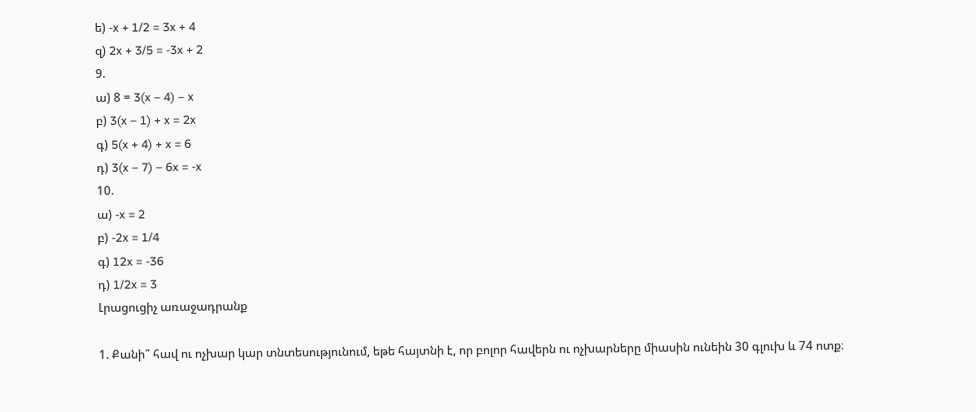ե) -x + 1/2 = 3x + 4
զ) 2x + 3/5 = -3x + 2
9.
ա) 8 = 3(x – 4) – x
բ) 3(x – 1) + x = 2x
գ) 5(x + 4) + x = 6
դ) 3(x – 7) – 6x = -x
10.
ա) -x = 2
բ) -2x = 1/4
գ) 12x = -36
դ) 1/2x = 3
Լրացուցիչ առաջադրանք

1. Քանի՞ հավ ու ոչխար կար տնտեսությունում, եթե հայտնի է, որ բոլոր հավերն ու ոչխարները միասին ունեին 30 գլուխ և 74 ոտք։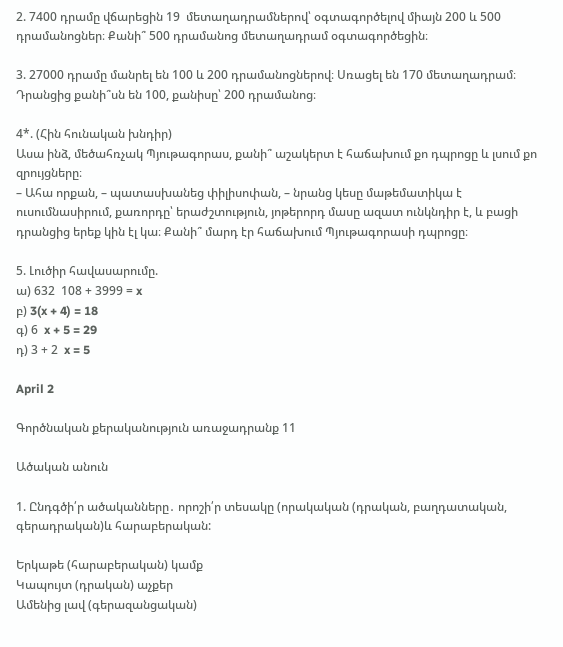2. 7400 դրամը վճարեցին 19  մետաղադրամներով՝ օգտագործելով միայն 200 և 500 դրամանոցներ։ Քանի՞ 500 դրամանոց մետաղադրամ օգտագործեցին։

3. 27000 դրամը մանրել են 100 և 200 դրամանոցներով։ Սռացել են 170 մետաղադրամ։ Դրանցից քանի՞սն են 100, քանիսը՝ 200 դրամանոց։

4*. (Հին հունական խնդիր)
Ասա ինձ, մեծահռչակ Պյութագորաս, քանի՞ աշակերտ է հաճախում քո դպրոցը և լսում քո զրույցները։
– Ահա որքան, – պատասխանեց փիլիսոփան, – նրանց կեսը մաթեմատիկա է ուսումնասիրում, քառորդը՝ երաժշտություն, յոթերորդ մասը ազատ ունկնդիր է, և բացի դրանցից երեք կին էլ կա։ Քանի՞ մարդ էր հաճախում Պյութագորասի դպրոցը։

5. Լուծիր հավասարումը.
ա) 632  108 + 3999 = x
բ) 3(x + 4) = 18
գ) 6  x + 5 = 29
դ) 3 + 2  x = 5

April 2

Գործնական քերականություն առաջադրանք 11

Ածական անուն

1. Ընդգծի՛ր ածականները․ որոշի՛ր տեսակը (որակական (դրական, բաղդատական, գերադրական)և հարաբերական:

Երկաթե (հարաբերական) կամք
Կապույտ (դրական) աչքեր
Ամենից լավ (գերազանցական)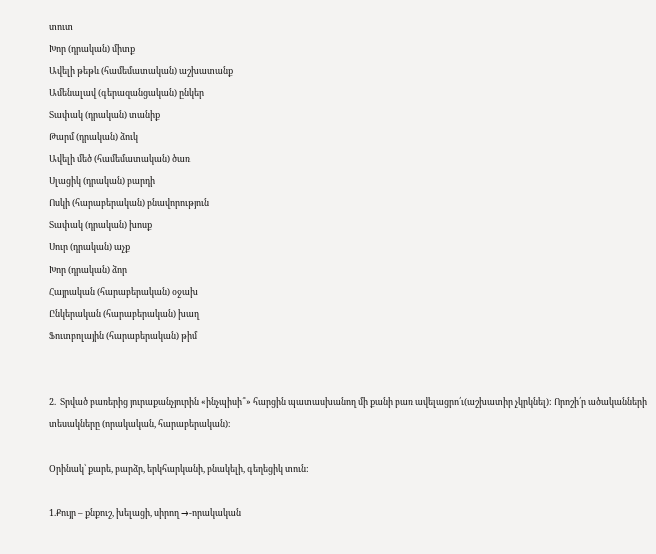տուտ
Խոր (դրական) միտք
Ավելի թեթև (համեմատական) աշխատանք
Ամենալավ (գերազանցական) ընկեր
Տափակ (դրական) տանիք
Թարմ (դրական) ձուկ
Ավելի մեծ (համեմատական) ծառ
Սլացիկ (դրական) բարդի
Ոսկի (հարաբերական) բնավորություն
Տափակ (դրական) խոսք
Սուր (դրական) աչք
Խոր (դրական) ձոր
Հայրական (հարաբերական) օջախ
Ընկերական (հարաբերական) խաղ
Ֆուտբոլային (հարաբերական) թիմ


2.  Տրված բառերից յուրաքանչյուրին «ինչպիսի՞» հարցին պատասխանող մի քանի բառ ավելացրո՛ւ(աշխատիր չկրկնել): Որոշի՛ր ածականների տեսակները (որակական, հարաբերական)։

Օրինակ՝ քարե, բարձր, երկհարկանի, բնակելի, գեղեցիկ տուն:

1.Քույր – քնքուշ, խելացի, սիրող →-որակական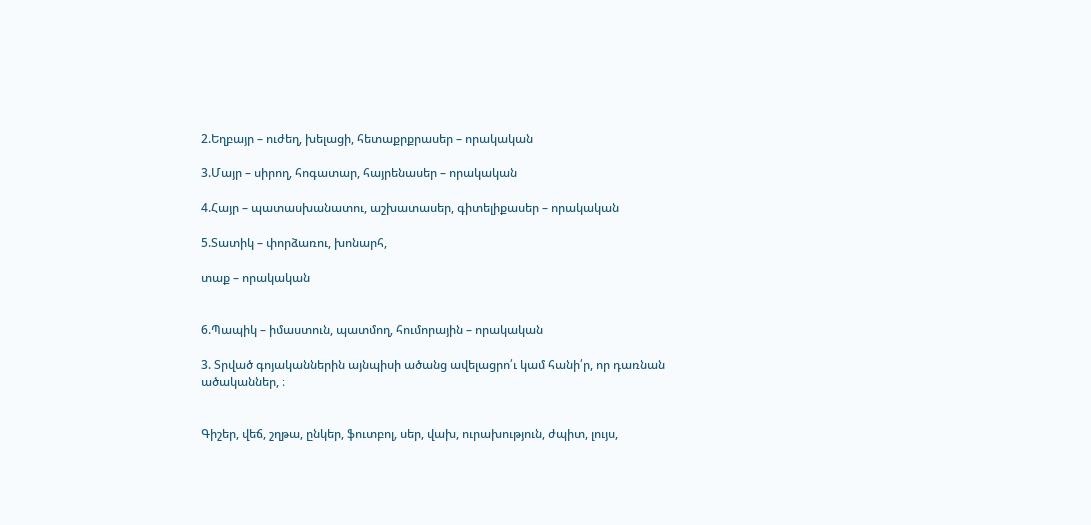2.Եղբայր – ուժեղ, խելացի, հետաքրքրասեր – որակական

3.Մայր – սիրող, հոգատար, հայրենասեր – որակական

4.Հայր – պատասխանատու, աշխատասեր, գիտելիքասեր – որակական

5.Տատիկ – փորձառու, խոնարհ,

տաք – որակական


6.Պապիկ – իմաստուն, պատմող, հումորային – որակական

3. Տրված գոյականներին այնպիսի ածանց ավելացրո՛ւ կամ հանի՛ր, որ դառնան ածականներ, ։


Գիշեր, վեճ, շղթա, ընկեր, ֆուտբոլ, սեր, վախ, ուրախություն, ժպիտ, լույս,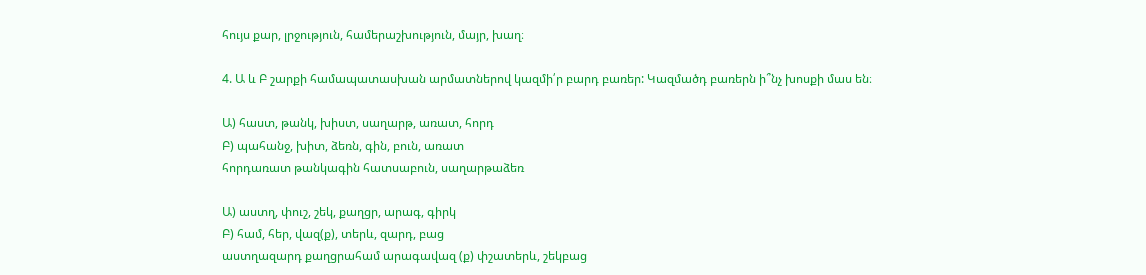հույս քար, լրջություն, համերաշխություն, մայր, խաղ։

4. Ա և Բ շարքի համապատասխան արմատներով կազմի՛ր բարդ բառեր: Կազմածդ բառերն ի՞նչ խոսքի մաս են։

Ա) հաստ, թանկ, խիստ, սաղարթ, առատ, հորդ
Բ) պահանջ, խիտ, ձեռն, գին, բուն, առատ
հորդառատ թանկագին հատսաբուն, սաղարթաձեռ

Ա) աստղ, փուշ, շեկ, քաղցր, արագ, գիրկ
Բ) համ, հեր, վազ(ք), տերև, զարդ, բաց
աստղազարդ քաղցրահամ արագավազ (ք) փշատերև, շեկբաց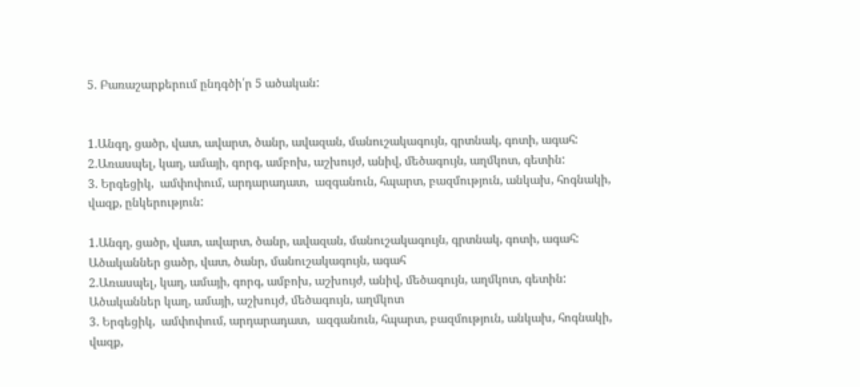5. Բառաշարքերում ընդգծի՛ր 5 ածական:


1.Անգղ, ցածր, վատ, ավարտ, ծանր, ավազան, մանուշակագույն, գրտնակ, գոտի, ագահ:
2.Առասպել, կաղ, ամայի, գորգ, ամբոխ, աշխույժ, անիվ, մեծագույն, աղմկոտ, գետին:
3. Երգեցիկ,  ամփոփում, արդարադատ,  ազգանուն, հպարտ, բազմություն, անկախ, հոգնակի, վազք, ընկերություն:

1.Անգղ, ցածր, վատ, ավարտ, ծանր, ավազան, մանուշակագույն, գրտնակ, գոտի, ագահ:
Ածականներ ցածր, վատ, ծանր, մանուշակագույն, ագահ
2.Առասպել, կաղ, ամայի, գորգ, ամբոխ, աշխույժ, անիվ, մեծագույն, աղմկոտ, գետին:
Ածականներ կաղ, ամայի, աշխույժ, մեծագույն, աղմկոտ
3. Երգեցիկ,  ամփոփում, արդարադատ,  ազգանուն, հպարտ, բազմություն, անկախ, հոգնակի, վազք,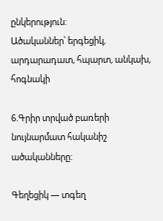ընկերություն:
Ածականներ՝ երգեցիկ, արդարադատ, հպարտ, անկախ, հոգնակի

6.Գրիր տրված բառերի նույնարմատ հականիշ ածականները:

Գեղեցիկ — տգեղ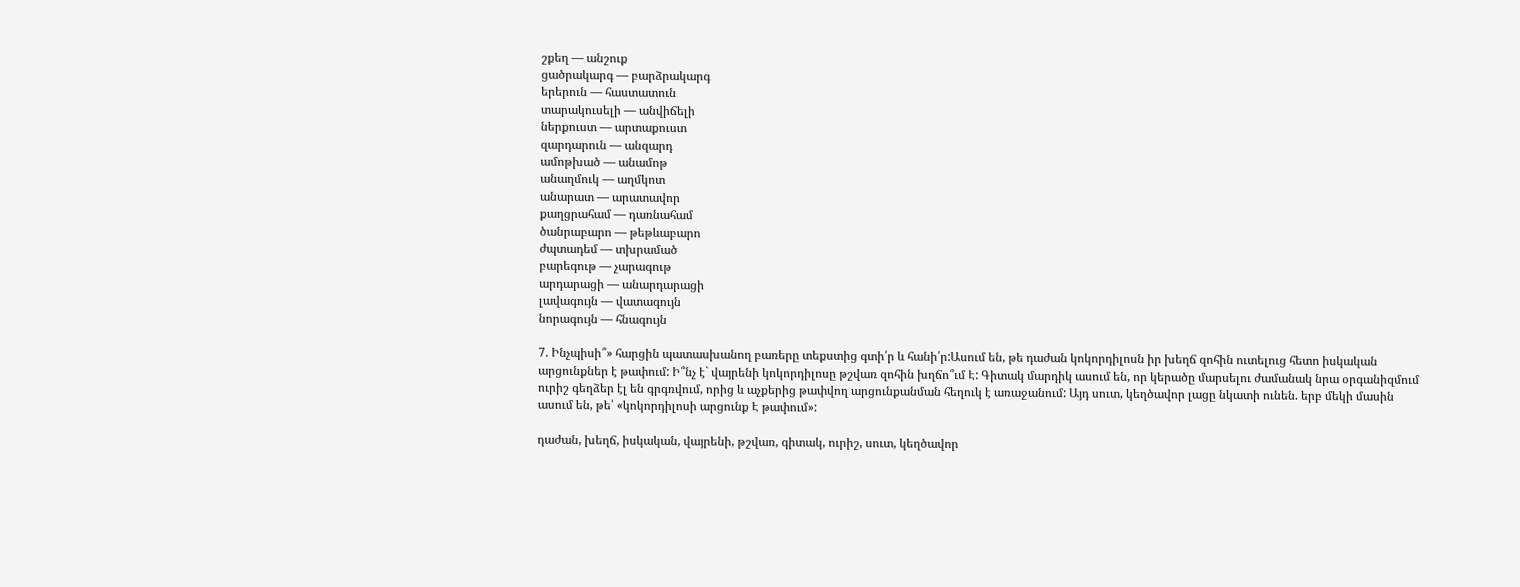շքեղ — անշուք
ցածրակարգ — բարձրակարգ
երերուն — հաստատուն
տարակուսելի — անվիճելի
ներքուստ — արտաքուստ
զարդարուն — անզարդ
ամոթխած — անամոթ
անաղմուկ — աղմկոտ
անարատ — արատավոր
քաղցրահամ — դառնահամ
ծանրաբարո — թեթևաբարո
ժպտադեմ — տխրամած
բարեգութ — չարագութ
արդարացի — անարդարացի
լավագույն — վատագույն
նորագույն — հնագույն

7. Ինչպիսի՞» հարցին պատասխանող բառերը տեքստից գտի՛ր և հանի՛ր:Ասում են, թե դաժան կոկորդիլոսն իր խեղճ զոհին ուտելուց հետո իսկական արցունքներ է թափում: Ի՞նչ է` վայրենի կոկորդիլոսը թշվառ զոհին խղճո՞ւմ Է: Գիտակ մարդիկ ասում են, որ կերածը մարսելու ժամանակ նրա օրգանիզմում ուրիշ գեղձեր էլ են գրգռվում, որից և աչքերից թափվող արցունքանման հեղուկ է առաջանում: Այդ սուտ, կեղծավոր լացը նկատի ունեն. երբ մեկի մասին ասում են, թե՝ «կոկորդիլոսի արցունք Է թափում»:

դաժան, խեղճ, իսկական, վայրենի, թշվառ, գիտակ, ուրիշ, սուտ, կեղծավոր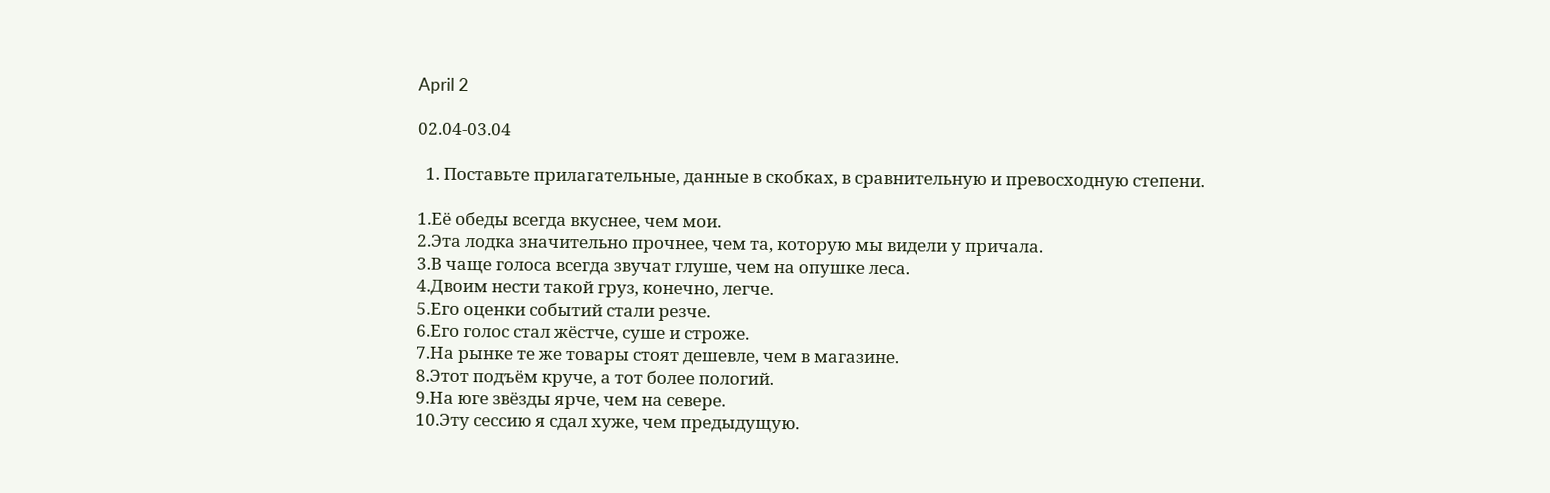April 2

02.04-03.04

  1. Поставьте прилагательные, данные в скобках, в сравнительную и превосходную степени.

1.Её обеды всегда вкуснее, чем мои.
2.Эта лодка значительно прочнее, чем та, которую мы видели у причала.
3.В чаще голоса всегда звучат глуше, чем на опушке леса.
4.Двоим нести такой груз, конечно, легче.
5.Его оценки событий стали резче.
6.Его голос стал жёстче, суше и строже.
7.На рынке те же товары стоят дешевле, чем в магазине.
8.Этот подъём круче, а тот более пологий.
9.На юге звёзды ярче, чем на севере.
10.Эту сессию я сдал хуже, чем предыдущую.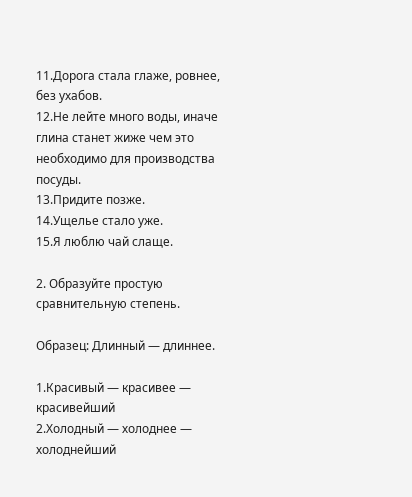11.Дорога стала глаже, ровнее, без ухабов.
12.Не лейте много воды, иначе глина станет жиже чем это необходимо для производства посуды.
13.Придите позже.
14.Ущелье стало уже.
15.Я люблю чай слаще.

2. Образуйте простую сравнительную степень.

Образец: Длинный — длиннее.

1.Красивый — красивее — красивейший
2.Холодный — холоднее — холоднейший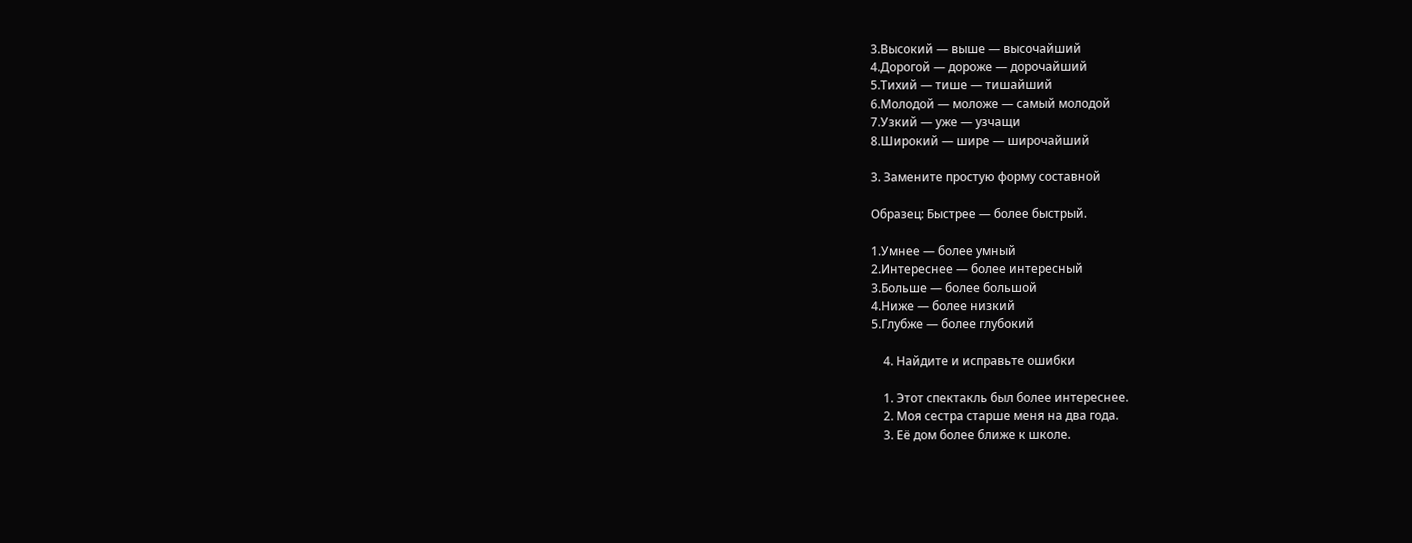3.Высокий — выше — высочайший
4.Дорогой — дороже — дорочайший
5.Тихий — тише — тишайший
6.Молодой — моложе — самый молодой
7.Узкий — уже — узчащи
8.Широкий — шире — широчайший

3. Замените простую форму составной

Образец: Быстрее — более быстрый.

1.Умнее — более умный
2.Интереснее — более интересный
3.Больше — более большой
4.Ниже — более низкий
5.Глубже — более глубокий

    4. Найдите и исправьте ошибки

    1. Этот спектакль был более интереснее.
    2. Моя сестра старше меня на два года.
    3. Её дом более ближе к школе.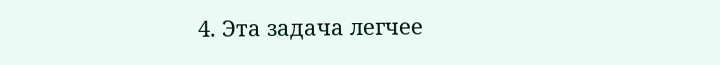4. Эта задача легчее